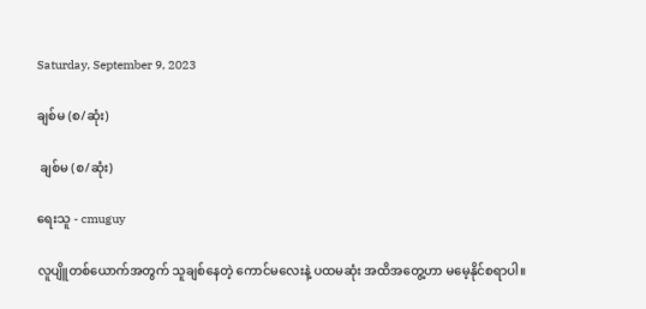Saturday, September 9, 2023

ချစ်မ (စ/ဆုံး)

 ချစ်မ (စ/ဆုံး)

ရေးသူ - cmuguy

လူပျိူတစ်ယောက်အတွက် သူချစ်နေတဲ့ ကောင်မလေးနဲ့ ပထမဆုံး အထိအတွေ့ဟာ မမေ့နိုင်စရာပါ။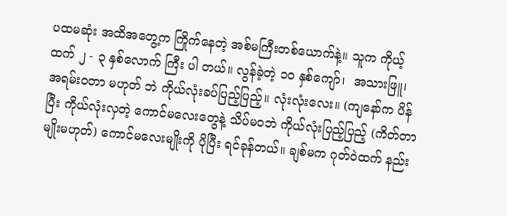ပထမဆုံး အထိအတွေ့က ကြိုက်နေတဲ့ အစ်မကြီးတစ်ယောက်နဲ့။ သူက ကိုယ့်ထက် ၂ - ၃ နှစ်လောက် ကြီး ပါ တယ်။ လွန်ခဲ့တဲ့ ၁၀ နှစ်ကျော်၊  အသားဖြူ၊ အရမ်းဝတာ မဟုတ် ဘဲ ကိုယ်လုံးခပ်ပြည့်ပြည့်။ လုံးလုံးလေး။ (ကျနော်က ပိန်ပြီး ကိုယ်လုံးလှတဲ့ ကောင်မလေးတွေနဲ့ သိပ်မဝဘဲ ကိုယ်လုံးပြည့်ပြည့် (ကိတ်တာမျိုးမဟုတ်) ကောင်မလေးမျိုးကို ပိုပြီး ရင်ခုန်တယ်။ ချစ်မက ဂုတ်ဝဲထက် နည်း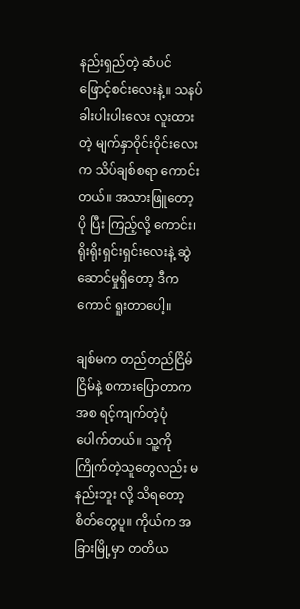နည်းရှည်တဲ့ ဆံပင်ဖြောင့်စင်းလေးနဲ့။ သနပ်ခါးပါးပါးလေး လူးထားတဲ့ မျက်နှာဝိုင်းဝိုင်းလေးက သိပ်ချစ်စရာ ကောင်း တယ်။ အသားဖြူတော့ ပို ပြီး ကြည့်လို့ ကောင်း၊ ရိုးရိုးရှင်းရှင်းလေးနဲ့ ဆွဲဆောင်မှုရှိတော့ ဒီကကောင် ရူးတာပေါ့။

ချစ်မက တည်တည်ငြိမ်ငြိမ်နဲ့ စကားပြောတာကအစ ရင့်ကျက်တဲ့ပုံပေါက်တယ်။ သူ့ကို ကြိုက်တဲ့သူတွေလည်း မနည်းဘူး လို့ သိရတော့ စိတ်တွေပူ။ ကိုယ်က အခြားမြို့မှာ တတိယ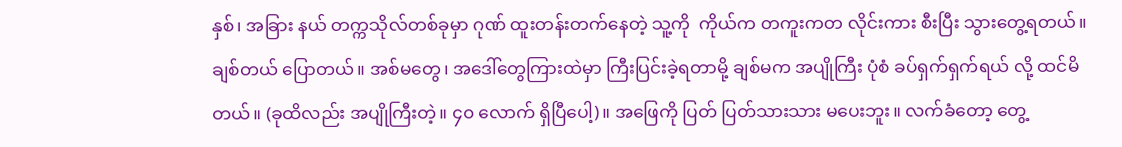နှစ်၊ အခြား နယ် တက္ကသိုလ်တစ်ခုမှာ ဂုဏ် ထူးတန်းတက်နေတဲ့ သူ့ကို  ကိုယ်က တကူးကတ လိုင်းကား စီးပြီး သွားတွေ့ရတယ်။ ချစ်တယ် ပြောတယ်။ အစ်မတွေ၊ အဒေါ်တွေကြားထဲမှာ ကြီးပြင်းခဲ့ရတာမို့ ချစ်မက အပျိုကြီး ပုံစံ ခပ်ရှက်ရှက်ရယ် လို့ ထင်မိတယ်။ (ခုထိလည်း အပျိုကြီးတဲ့။ ၄၀ လောက် ရှိပြီပေါ့)။ အဖြေကို ပြတ် ပြတ်သားသား မပေးဘူး။ လက်ခံတော့ တွေ့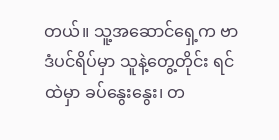တယ်။ သူ့အဆောင်ရှေ့က ဗာဒံပင်ရိပ်မှာ သူနဲ့တွေ့တိုင်း ရင်ထဲမှာ ခပ်နွေးနွေး၊ တ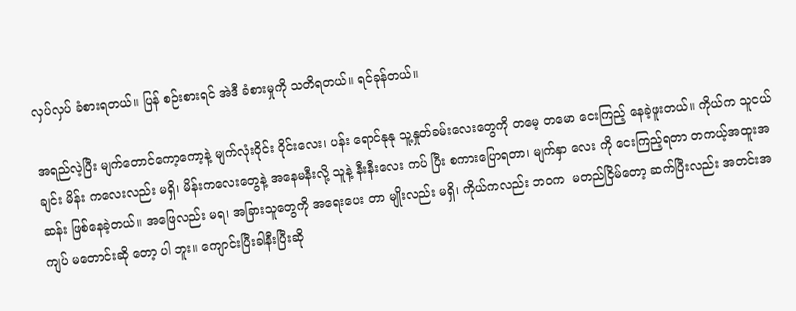လှပ်လှပ် ခံစားရတယ်။ ပြန် စဉ်းစားရင် အဲဒီ ခံစားမှုကို သတိရတယ်။ ရင်ခုန်တယ်။

အရည်လဲ့ပြီး မျက်တောင်ကော့ကော့နဲ့ မျက်လုံးဝိုင်း ဝိုင်းလေး၊ ပန်း ရောင်နုနု သူ့နှုတ်ခမ်းလေးတွေကို တမေ့ တမော ငေးကြည့် နေခဲ့ဖူးတယ်။ ကိုယ်က သူငယ်ချင်း မိန်း ကလေးလည်း မရှိ၊ မိန်းကလေးတွေနဲ့ အနေမနီးလို့ သူနဲ့ နီးနီးလေး ကပ် ပြီး စကားပြောရတာ၊ မျက်နှာ လေး ကို ငေးကြည့်ရတာ တကယ့်အထူးအဆန်း ဖြစ်နေခဲ့တယ်။ အဖြေလည်း မရ၊ အခြားသူတွေကို အရေးပေး တာ မျိုးလည်း မရှိ၊ ကိုယ်ကလည်း ဘဝက  မတည်ငြိမ်တော့ ဆက်ပြီးလည်း အတင်းအကျပ် မတောင်းဆို တော့ ပါ ဘူး။ ကျောင်းပြီးခါနီးပြီးဆို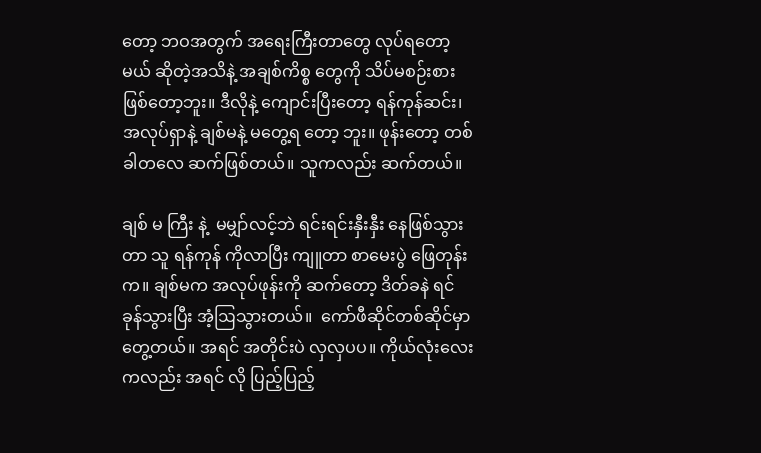တော့ ဘဝအတွက် အရေးကြီးတာတွေ လုပ်ရတော့မယ် ဆိုတဲ့အသိနဲ့ အချစ်ကိစ္စ တွေကို သိပ်မစဉ်းစားဖြစ်တော့ဘူး။ ဒီလိုနဲ့ ကျောင်းပြီးတော့ ရန်ကုန်ဆင်း၊ အလုပ်ရှာနဲ့ ချစ်မနဲ့ မတွေ့ရ တော့ ဘူး။ ဖုန်းတော့ တစ်ခါတလေ ဆက်ဖြစ်တယ်။ သူကလည်း ဆက်တယ်။

ချစ် မ ကြီး နဲ့  မမျှာ်လင့်ဘဲ ရင်းရင်းနှီးနှီး နေဖြစ်သွားတာ သူ ရန်ကုန် ကိုလာပြီး ကျူတာ စာမေးပွဲ ဖြေတုန်းက။ ချစ်မက အလုပ်ဖုန်းကို ဆက်တော့ ဒိတ်ခနဲ ရင်ခုန်သွားပြီး အံ့ဩသွားတယ်။  ကော်ဖီဆိုင်တစ်ဆိုင်မှာ တွေ့တယ်။ အရင် အတိုင်းပဲ လှလှပပ။ ကိုယ်လုံးလေးကလည်း အရင် လို ပြည့်ပြည့်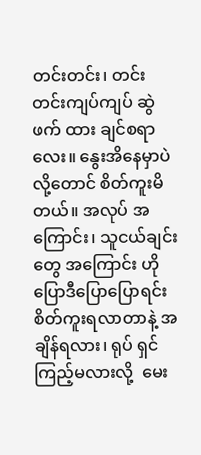တင်းတင်း၊ တင်းတင်းကျပ်ကျပ် ဆွဲဖက် ထား ချင်စရာလေး။ နွေးအိနေမှာပဲ လို့တောင် စိတ်ကူးမိတယ်။ အလုပ် အကြောင်း၊ သူငယ်ချင်းတွေ အကြောင်း ဟိုပြောဒီပြောပြောရင်း စိတ်ကူးရလာတာနဲ့ အချိန်ရလား၊ ရုပ် ရှင် ကြည့်မလားလို့  မေး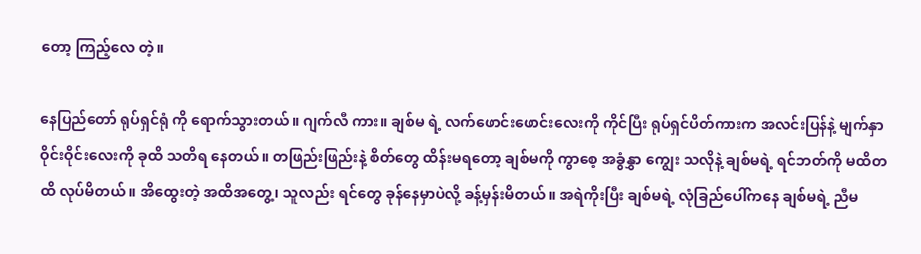တော့ ကြည့်လေ တဲ့။

နေပြည်တော် ရုပ်ရှင်ရုံ ကို ရောက်သွားတယ်။ ဂျက်လီ ကား။ ချစ်မ ရဲ့ လက်ဖောင်းဖောင်းလေးကို ကိုင်ပြီး ရုပ်ရှင်ပိတ်ကားက အလင်းပြန်နဲ့ မျက်နှာ ဝိုင်းဝိုင်းလေးကို ခုထိ သတိရ နေတယ်။ တဖြည်းဖြည်းနဲ့ စိတ်တွေ ထိန်းမရတော့ ချစ်မကို ကွာစေ့ အခွံနွှာ ကျွေး သလိုနဲ့ ချစ်မရဲ့ ရင်ဘတ်ကို မထိတထိ လုပ်မိတယ်။ အိထွေးတဲ့ အထိအတွေ့၊ သူလည်း ရင်တွေ ခုန်နေမှာပဲလို့ ခန့်မှန်းမိတယ်။ အရဲကိုးပြီး ချစ်မရဲ့ လုံခြည်ပေါ်ကနေ ချစ်မရဲ့ ညီမ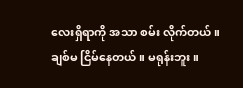လေးရှိရာကို အသာ စမ်း လိုက်တယ်။ ချစ်မ ငြိမ်နေတယ်။ မရုန်းဘူး။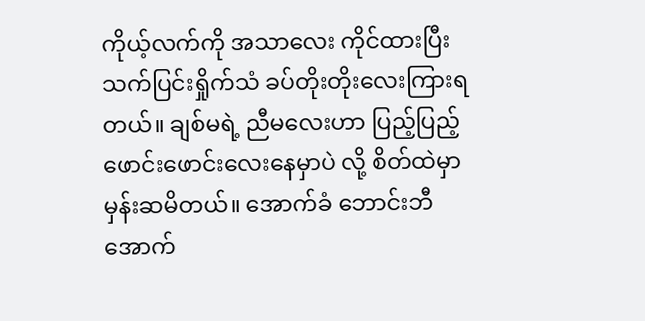ကိုယ့်လက်ကို အသာလေး ကိုင်ထားပြီး သက်ပြင်းရှိုက်သံ ခပ်တိုးတိုးလေးကြားရ တယ်။ ချစ်မရဲ့ ညီမလေးဟာ ပြည့်ပြည့်ဖောင်းဖောင်းလေးနေမှာပဲ လို့ စိတ်ထဲမှာ မှန်းဆမိတယ်။ အောက်ခံ ဘောင်းဘီအောက်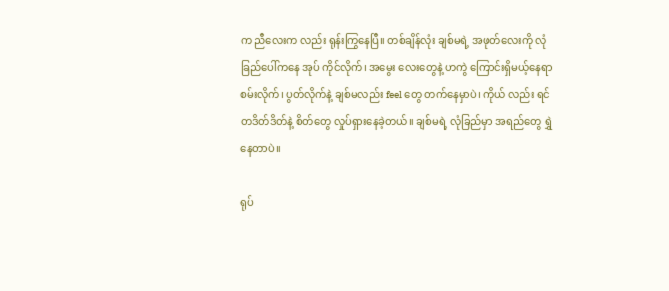က ညီလေးက လည်း ရုန်းကြွနေပြီ။ တစ်ချိန်လုံး ချစ်မရဲ့ အဖုတ်လေးကို လုံခြည်ပေါ်ကနေ အုပ် ကိုင်လိုက်၊ အမွေး လေးတွေနဲ့ ဟကွဲ ကြောင်းရှိမယ့်နေရာ စမ်းလိုက်၊ ပွတ်လိုက်နဲ့ ချစ်မလည်း feel တွေ တက်နေမှာပဲ၊ ကိုယ် လည်း ရင် တဒိတ်ဒိတ်နဲ့ စိတ်တွေ လှုပ်ရှားနေခဲ့တယ်။ ချစ်မရဲ့ လုံခြည်မှာ အရည်တွေ ရွှဲနေတာပဲ။

ရုပ်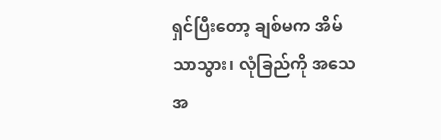ရှင်ပြီးတော့ ချစ်မက အိမ်သာသွား၊ လုံခြည်ကို အသေအ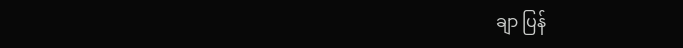ချာ ပြန်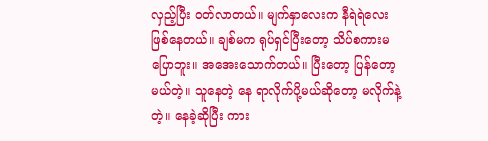လှည့်ပြီး ဝတ်လာတယ်။ မျက်နှာလေးက နီရဲရဲလေး ဖြစ်နေတယ်။ ချစ်မက ရုပ်ရှင်ပြီးတော့ သိပ်စကားမပြောဘူး။ အအေးသောက်တယ်။ ပြီးတော့ ပြန်တော့မယ်တဲ့။ သူနေတဲ့ နေ ရာလိုက်ပို့မယ်ဆိုတော့ မလိုက်နဲ့တဲ့။ နေခဲ့ဆိုပြီး ကား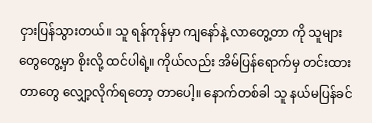ငှားပြန်သွားတယ်။ သူ ရန်ကုန်မှာ ကျနော်နဲ့ လာတွေ့တာ ကို သူများတွေတွေ့မှာ စိုးလို့ ထင်ပါရဲ့။ ကိုယ်လည်း အိမ်ပြန်ရောက်မှ တင်းထားတာတွေ လျှော့လိုက်ရတော့ တာပေါ့။ နောက်တစ်ခါ သူ နယ်မပြန်ခင်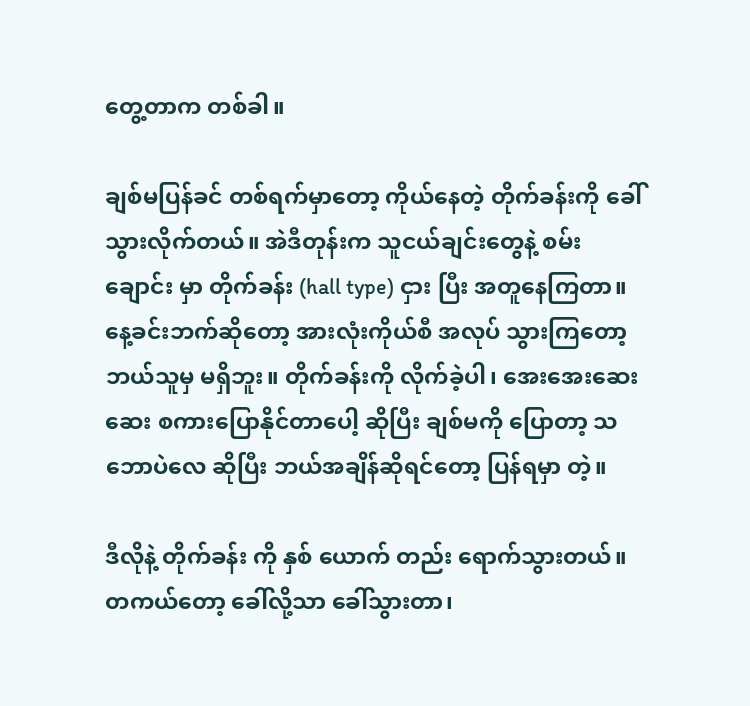တွေ့တာက တစ်ခါ။

ချစ်မပြန်ခင် တစ်ရက်မှာတော့ ကိုယ်နေတဲ့ တိုက်ခန်းကို ခေါ်သွားလိုက်တယ်။ အဲဒီတုန်းက သူငယ်ချင်းတွေနဲ့ စမ်းချောင်း မှာ တိုက်ခန်း (hall type) ငှား ပြီး အတူနေကြတာ။ နေ့ခင်းဘက်ဆိုတော့ အားလုံးကိုယ်စီ အလုပ် သွားကြတော့ ဘယ်သူမှ မရှိဘူး။ တိုက်ခန်းကို လိုက်ခဲ့ပါ၊ အေးအေးဆေးဆေး စကားပြောနိုင်တာပေါ့ ဆိုပြီး ချစ်မကို ပြောတာ့ သဘောပဲလေ ဆိုပြီး ဘယ်အချိန်ဆိုရင်တော့ ပြန်ရမှာ တဲ့။

ဒီလိုနဲ့ တိုက်ခန်း ကို နှစ် ယောက် တည်း ရောက်သွားတယ်။ တကယ်တော့ ခေါ်လို့သာ ခေါ်သွားတာ၊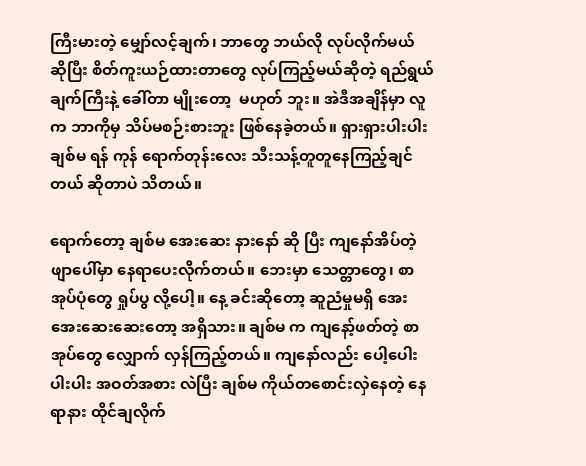ကြီးမားတဲ့ မျှော်လင့်ချက်၊ ဘာတွေ ဘယ်လို လုပ်လိုက်မယ် ဆိုပြီး စိတ်ကူးယဉ်ထားတာတွေ လုပ်ကြည့်မယ်ဆိုတဲ့ ရည်ရွယ်ချက်ကြီးနဲ့ ခေါ်တာ မျိုးတော့  မဟုတ် ဘူး။ အဲဒီအချိန်မှာ လူက ဘာကိုမှ သိပ်မစဉ်းစားဘူး ဖြစ်နေခဲ့တယ်။ ရှားရှားပါးပါး ချစ်မ ရန် ကုန် ရောက်တုန်းလေး သီးသန့်တူတူနေကြည့်ချင်တယ် ဆိုတာပဲ သိတယ်။

ရောက်တော့ ချစ်မ အေးဆေး နားနော် ဆို ပြီး ကျနော်အိပ်တဲ့ ဖျာပေါ်မှာ နေရာပေးလိုက်တယ်။ ဘေးမှာ သေတ္တာတွေ၊ စာအုပ်ပုံတွေ ရှုပ်ပွ လို့ပေါ့။ နေ့ ခင်းဆိုတော့ ဆူညံမှုမရှိ အေးအေးဆေးဆေးတော့ အရှိသား။ ချစ်မ က ကျနော့်ဖတ်တဲ့ စာအုပ်တွေ လျှောက် လှန်ကြည့်တယ်။ ကျနော်လည်း ပေါ့ပေါးပါးပါး အဝတ်အစား လဲပြီး ချစ်မ ကိုယ်တစောင်းလှဲနေတဲ့ နေရာနား ထိုင်ချလိုက်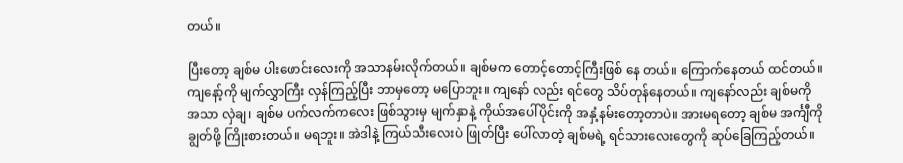တယ်။

ပြီးတော့ ချစ်မ ပါးဖောင်းလေးကို အသာနမ်းလိုက်တယ်။ ချစ်မက တောင့်တောင့်ကြီးဖြစ် နေ တယ်။ ကြောက်နေတယ် ထင်တယ်။ ကျနော့်ကို မျက်လွှာကြီး လှန်ကြည့်ပြီး ဘာမှတော့ မပြောဘူး။ ကျနော် လည်း ရင်တွေ သိပ်တုန်နေတယ်။ ကျနော်လည်း ချစ်မကို အသာ လှဲချ၊ ချစ်မ ပက်လက်ကလေး ဖြစ်သွားမှ မျက်နှာနဲ့ ကိုယ်အပေါ်ပိုင်းကို အနှံ့နမ်းတော့တာပဲ။ အားမရတော့ ချစ်မ အင်္ကျီကို ချွတ်ဖို့ ကြိုးစားတယ်။ မရဘူး။ အဲဒါနဲ့ ကြယ်သီးလေးပဲ ဖြုတ်ပြီး ပေါ်လာတဲ့ ချစ်မရဲ့ ရင်သားလေးတွေကို ဆုပ်ခြေကြည့်တယ်။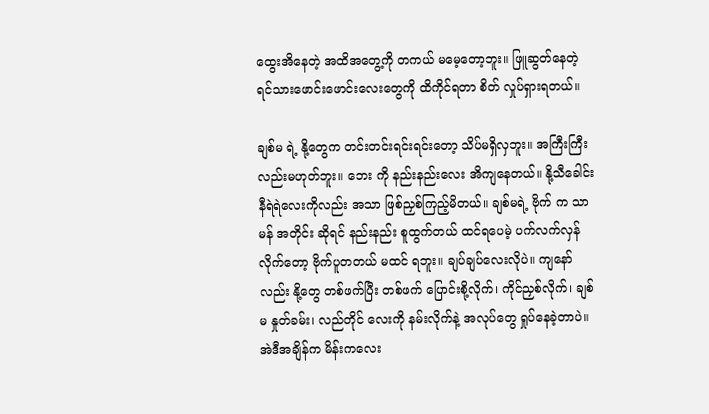ထွေးအိနေတဲ့ အထိအတွေ့ကို တကယ် မမေ့တော့ဘူး။ ဖြူဆွတ်နေတဲ့ ရင်သားဖောင်းဖောင်းလေးတွေကို ထိကိုင်ရတာ စိတ် လှုပ်ရှားရတယ်။

ချစ်မ ရဲ့ နို့တွေက တင်းတင်းရင်းရင်းတော့ သိပ်မရှိလှဘူး။ အကြီးကြီးလည်းမဟုတ်ဘူး။ ဘေး ကို နည်းနည်းလေး အိကျနေတယ်။ နို့သီခေါင်း နီရဲရဲလေးကိုလည်း အသာ ဖြစ်ညှစ်ကြည့်မိတယ်။ ချစ်မရဲ့ ဗိုက် က သာမန် အတိုင်း ဆိုရင် နည်းနည်း စူထွက်တယ် ထင်ရပေမဲ့ ပက်လက်လှန်လိုက်တော့ ဗိုက်ပူတတယ် မထင် ရဘူး။ ချပ်ချပ်လေးလိုပဲ။ ကျနော်လည်း နို့တွေ တစ်ဖက်ပြီး တစ်ဖက် ပြောင်းစို့လိုက်၊ ကိုင်ညှစ်လိုက်၊ ချစ်မ နှုတ်ခမ်း၊ လည်တိုင် လေးကို နမ်းလိုက်နဲ့ အလုပ်တွေ ရှုပ်နေခဲ့တာပဲ။ အဲဒီအချိန်က မိန်းကလေး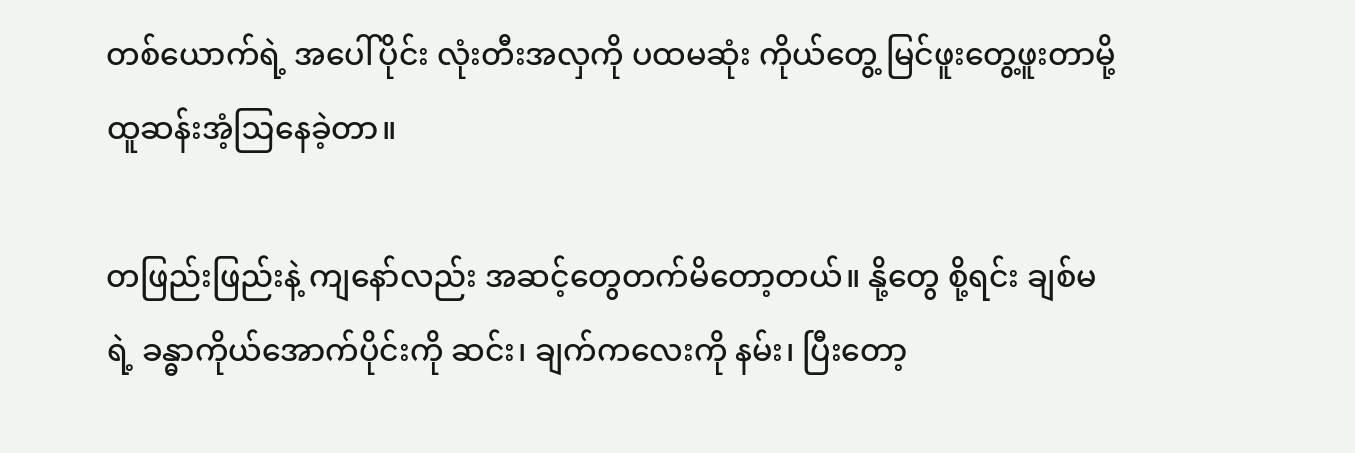တစ်ယောက်ရဲ့ အပေါ်ပိုင်း လုံးတီးအလှကို ပထမဆုံး ကိုယ်တွေ့ မြင်ဖူးတွေ့ဖူးတာမို့ ထူဆန်းအံ့ဩနေခဲ့တာ။

တဖြည်းဖြည်းနဲ့ ကျနော်လည်း အဆင့်တွေတက်မိတော့တယ်။ နို့တွေ စို့ရင်း ချစ်မရဲ့ ခန္ဓာကိုယ်အောက်ပိုင်းကို ဆင်း၊ ချက်ကလေးကို နမ်း၊ ပြီးတော့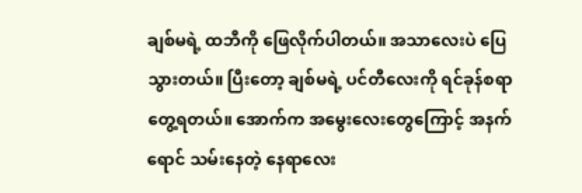ချစ်မရဲ့ ထဘီကို ဖြေလိုက်ပါတယ်။ အသာလေးပဲ ပြေသွားတယ်။ ပြီးတော့ ချစ်မရဲ့ ပင်တီလေးကို ရင်ခုန်စရာတွေ့ရတယ်။ အောက်က အမွေးလေးတွေကြောင့် အနက်ရောင် သမ်းနေတဲ့ နေရာလေး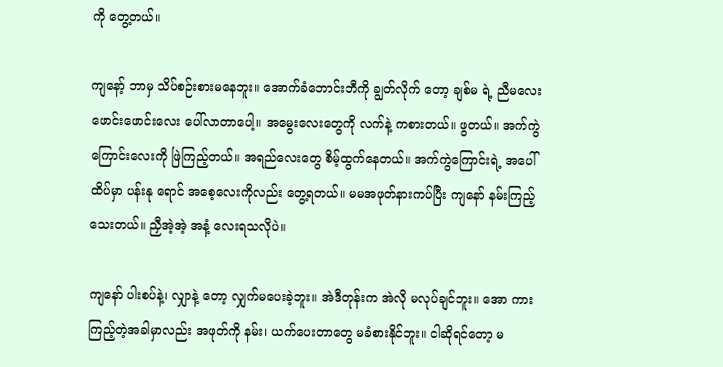ကို တွေ့တယ်။

ကျနော့် ဘာမှ သိပ်စဉ်းစားမနေဘူး။ အောက်ခံဘောင်းဘီကို ချွတ်လိုက် တော့ ချစ်မ ရဲ့ ညီမလေး ဖောင်းဖောင်းလေး ပေါ်လာတာပေါ့။ အမွေးလေးတွေကို လက်နဲ့ ကစားတယ်။ ဖွတယ်။ အက်ကွဲ ကြောင်းလေးကို ဖြဲကြည့်တယ်။ အရည်လေးတွေ စိမ့်ထွက်နေတယ်။ အက်ကွဲကြောင်းရဲ့ အပေါ်ထိပ်မှာ ပန်းနု ရောင် အစေ့လေးကိုလည်း တွေ့ရတယ်။ မမအဖုတ်နားကပ်ပြီး ကျနော် နမ်းကြည့်သေးတယ်။ ညှီအဲ့အဲ့ အနံ့ လေးရသလိုပဲ။

ကျနော် ပါးစပ်နဲ့၊ လျှာနဲ့ တော့ လျှက်မပေးခဲ့ဘူး။ အဲဒီတုန်းက အဲလို မလုပ်ချင်ဘူး။ အော ကား ကြည့်တဲ့အခါမှာလည်း အဖုတ်ကို နမ်း၊ ယက်ပေးတာတွေ မခံစားနိုင်ဘူး။ ငါဆိုရင်တော့ မ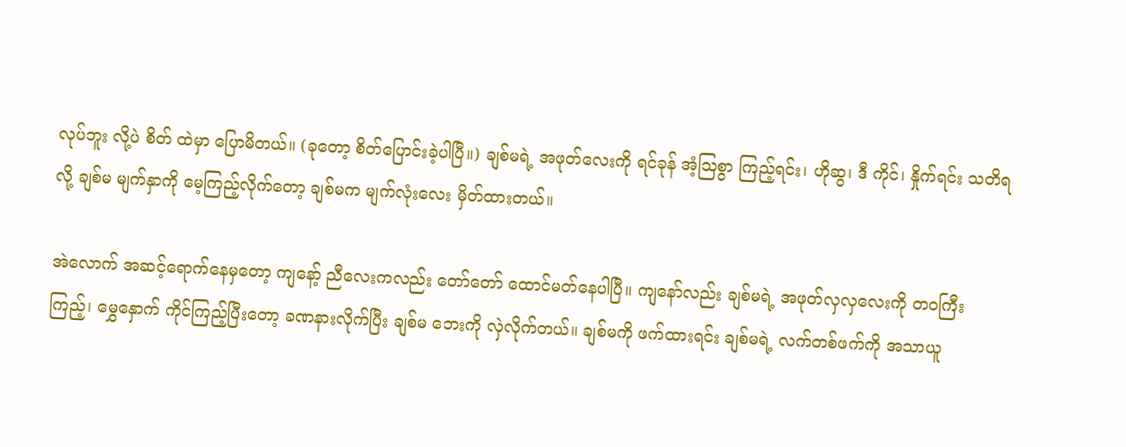လုပ်ဘူး လို့ပဲ စိတ် ထဲမှာ ပြောမိတယ်။ (ခုတော့ စိတ်ပြောင်းခဲ့ပါပြီ။) ချစ်မရဲ့ အဖုတ်လေးကို ရင်ခုန် အံ့ဩစွာ ကြည့်ရင်း၊ ဟိုဆွ၊ ဒီ ကိုင်၊ နှိုက်ရင်း သတိရလို့ ချစ်မ မျက်နှာကို မေ့ကြည့်လိုက်တော့ ချစ်မက မျက်လုံးလေး မှိတ်ထားတယ်။

အဲလောက် အဆင့်ရောက်နေမှတော့ ကျနော့် ညီလေးကလည်း တော်တော် ထောင်မတ်နေပါပြီ။ ကျနော်လည်း ချစ်မရဲ့ အဖုတ်လှလှလေးကို တဝကြီးကြည့်၊ မွှေနှောက် ကိုင်ကြည့်ပြီးတော့ ခဏနားလိုက်ပြီး ချစ်မ ဘေးကို လှဲလိုက်တယ်။ ချစ်မကို ဖက်ထားရင်း ချစ်မရဲ့ လက်တစ်ဖက်ကို အသာယူ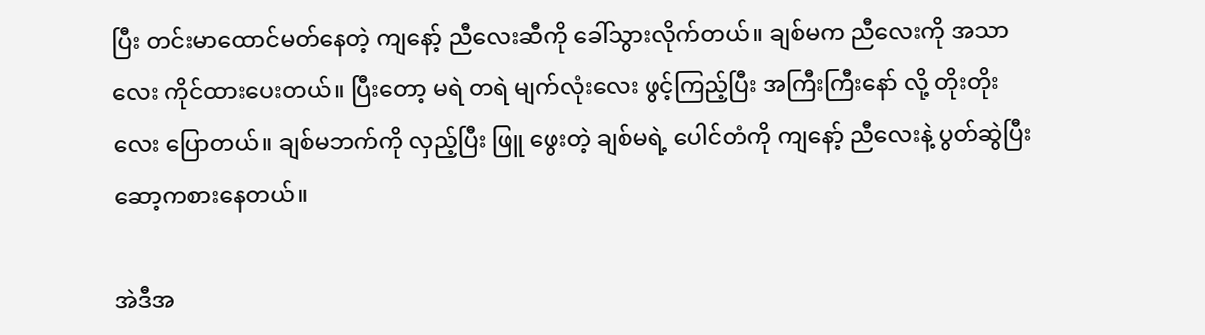ပြီး တင်းမာထောင်မတ်နေတဲ့ ကျနော့် ညီလေးဆီကို ခေါ်သွားလိုက်တယ်။ ချစ်မက ညီလေးကို အသာလေး ကိုင်ထားပေးတယ်။ ပြီးတော့ မရဲ တရဲ မျက်လုံးလေး ဖွင့်ကြည့်ပြီး အကြီးကြီးနော် လို့ တိုးတိုးလေး ပြောတယ်။ ချစ်မဘက်ကို လှည့်ပြီး ဖြူ ဖွေးတဲ့ ချစ်မရဲ့ ပေါင်တံကို ကျနော့် ညီလေးနဲ့ ပွတ်ဆွဲပြီး ဆော့ကစားနေတယ်။

အဲဒီအ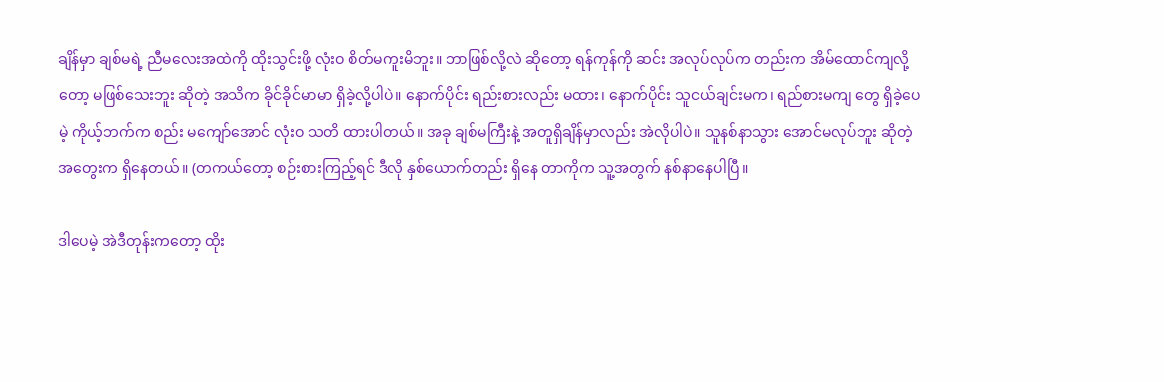ချိန်မှာ ချစ်မရဲ့ ညီမလေးအထဲကို ထိုးသွင်းဖို့ လုံးဝ စိတ်မကူးမိဘူး။ ဘာဖြစ်လို့လဲ ဆိုတော့ ရန်ကုန်ကို ဆင်း အလုပ်လုပ်က တည်းက အိမ်ထောင်ကျလို့တော့ မဖြစ်သေးဘူး ဆိုတဲ့ အသိက ခိုင်ခိုင်မာမာ ရှိခဲ့လို့ပါပဲ။ နောက်ပိုင်း ရည်းစားလည်း မထား၊ နောက်ပိုင်း သူငယ်ချင်းမက၊ ရည်စားမကျ တွေ ရှိခဲ့ပေမဲ့ ကိုယ့်ဘက်က စည်း မကျော်အောင် လုံးဝ သတိ ထားပါတယ်။ အခု ချစ်မကြီးနဲ့ အတူရှိချိန်မှာလည်း အဲလိုပါပဲ။ သူနစ်နာသွား အောင်မလုပ်ဘူး ဆိုတဲ့ အတွေးက ရှိနေတယ်။ (တကယ်တော့ စဉ်းစားကြည့်ရင် ဒီလို နှစ်ယောက်တည်း ရှိနေ တာကိုက သူ့အတွက် နစ်နာနေပါပြီ။

ဒါပေမဲ့ အဲဒီတုန်းကတော့ ထိုး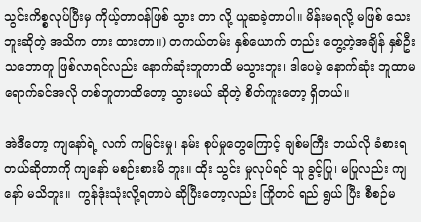သွင်းကိစ္စလုပ်ပြီးမှ ကိုယ့်တာဝန်ဖြစ် သွား တာ လို့ ယူဆခဲ့တာပါ။ မိန်းမရလို့ မဖြစ် သေးဘူးဆိုတဲ့ အသိက တား ထားတာ။) တကယ်တမ်း နှစ်ယောက် တည်း တွေ့တဲ့အချိန် နှစ်ဦး သဘောတူ ဖြစ်လာရင်လည်း နောက်ဆုံးဘူတာထိ မသွားဘူး၊ ဒါပေမဲ့ နောက်ဆုံး ဘူထာမရောက်ခင်အလို တစ်ဘူတာထိတော့ သွားမယ် ဆိုတဲ့ စိတ်ကူးတော့ ရှိတယ်။

အဲဒီတော့ ကျနော်ရဲ့ လက် ကမြင်းမှု၊ နမ်း စုပ်မှုတွေကြောင့် ချစ်မကြီး ဘယ်လို ခံစားရတယ်ဆိုတာကို ကျနော် မစဉ်းစားမိ ဘူး။ ထိုး သွင်း မှုလုပ်ရင် သူ ခွင့်ပြု၊ မပြုလည်း ကျနော် မသိဘူး။  ကွန်ဒုံးသုံးလို့ရတာပဲ ဆိုပြီးတော့လည်း ကြိုတင် ရည် ရွယ် ပြီး စီစဉ်မ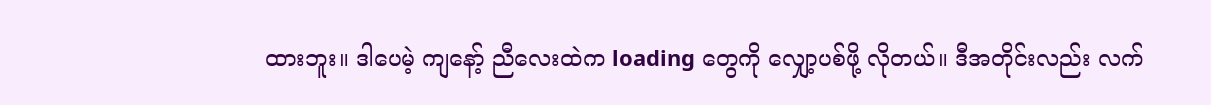ထားဘူး။ ဒါပေမဲ့ ကျနော့် ညီလေးထဲက loading တွေကို လျှော့ပစ်ဖို့ လိုတယ်။ ဒီအတိုင်းလည်း လက်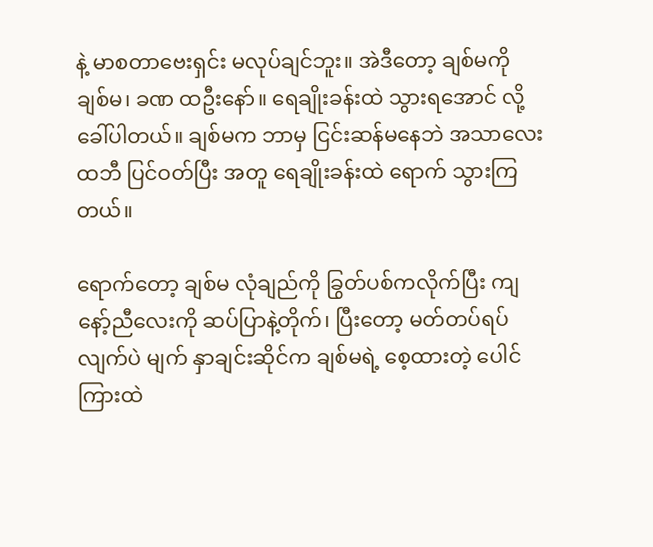နဲ့ မာစတာဗေးရှင်း မလုပ်ချင်ဘူး။ အဲဒီတော့ ချစ်မကို ချစ်မ၊ ခဏ ထဦးနော်။ ရေချိုးခန်းထဲ သွားရအောင် လို့ ခေါ်ပါတယ်။ ချစ်မက ဘာမှ ငြင်းဆန်မနေဘဲ အသာလေး ထဘီ ပြင်ဝတ်ပြီး အတူ ရေချိုးခန်းထဲ ရောက် သွားကြ တယ်။

ရောက်တော့ ချစ်မ လုံချည်ကို ခြွတ်ပစ်ကလိုက်ပြီး ကျနော့်ညီလေးကို ဆပ်ပြာနဲ့တိုက်၊ ပြီးတော့ မတ်တပ်ရပ်လျက်ပဲ မျက် နှာချင်းဆိုင်က ချစ်မရဲ့ စေ့ထားတဲ့ ပေါင်ကြားထဲ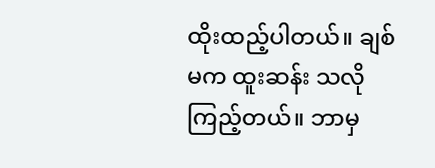ထိုးထည့်ပါတယ်။ ချစ်မက ထူးဆန်း သလို ကြည့်တယ်။ ဘာမှ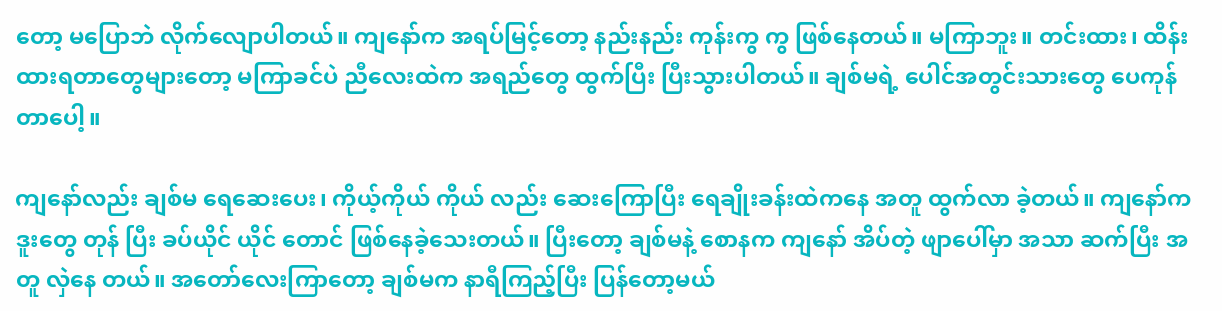တော့ မပြောဘဲ လိုက်လျောပါတယ်။ ကျနော်က အရပ်မြင့်တော့ နည်းနည်း ကုန်းကွ ကွ ဖြစ်နေတယ်။ မကြာဘူး။ တင်းထား၊ ထိန်းထားရတာတွေများတော့ မကြာခင်ပဲ ညီလေးထဲက အရည်တွေ ထွက်ပြီး ပြီးသွားပါတယ်။ ချစ်မရဲ့ ပေါင်အတွင်းသားတွေ ပေကုန်တာပေါ့။

ကျနော်လည်း ချစ်မ ရေဆေးပေး၊ ကိုယ့်ကိုယ် ကိုယ် လည်း ဆေးကြောပြီး ရေချိုးခန်းထဲကနေ အတူ ထွက်လာ ခဲ့တယ်။ ကျနော်က ဒူးတွေ တုန် ပြီး ခပ်ယိုင် ယိုင် တောင် ဖြစ်နေခဲ့သေးတယ်။ ပြီးတော့ ချစ်မနဲ့ စောနက ကျနော် အိပ်တဲ့ ဖျာပေါ်မှာ အသာ ဆက်ပြီး အတူ လှဲနေ တယ်။ အတော်လေးကြာတော့ ချစ်မက နာရီကြည့်ပြီး ပြန်တော့မယ်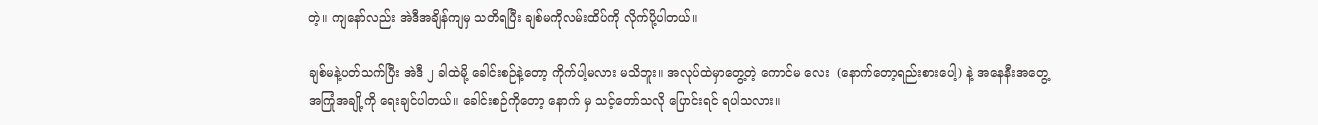တဲ့။ ကျနော်လည်း အဲဒီအချိန်ကျမှ သတိရပြီး ချစ်မကိုလမ်းထိပ်ကို လိုက်ပို့ပါတယ်။

ချစ်မနဲ့ပတ်သက်ပြီး အဲဒီ ၂ ခါထဲမို့ ခေါင်းစဉ်နဲ့တော့ ကိုက်ပါ့မလား မသိဘူး။ အလုပ်ထဲမှာတွေ့တဲ့ ကောင်မ လေး  (နောက်တော့ရည်းစားပေါ့) နဲ့ အနေနီးအတွေ့အကြုံအချို့ကို ရေးချင်ပါတယ်။ ခေါင်းစဉ်ကိုတော့ နောက် မှ သင့်တော်သလို ပြောင်းရင် ရပါသလား။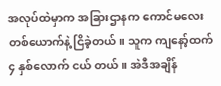အလုပ်ထဲမှာက အခြားဌာနက ကောင်မလေးတစ်ယောက်နဲ့ ငြိခဲ့တယ်။ သူက ကျနော့်ထက် ၄ နှစ်လောက် ငယ် တယ်။ အဲဒီအချိန်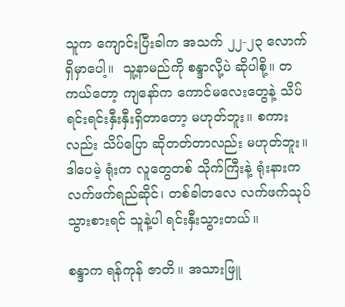သူက ကျောင်းပြီးခါက အသက် ၂၂-၂၃ လောက် ရှိမှာပေါ့။  သူ့နာမည်ကို စန္ဒာလို့ပဲ ဆိုပါစို့။ တကယ်တော့ ကျနော်က ကောင်မလေးတွေနဲ့ သိပ်ရင်းရင်းနှီးနှီးရှိတာတော့ မဟုတ်ဘူး။ စကားလည်း သိပ်ပြော ဆိုတတ်တာလည်း မဟုတ်ဘူး။ ဒါပေမဲ့ ရုံးက လူတွေတစ် သိုက်ကြီးနဲ့ ရုံးနားက လက်ဖက်ရည်ဆိုင်၊ တစ်ခါတလေ လက်ဖက်သုပ်သွားစားရင် သူနဲ့ပါ ရင်းနှီးသွားတယ်။

စန္ဒာက ရန်ကုန် ဇာတိ။ အသားဖြူ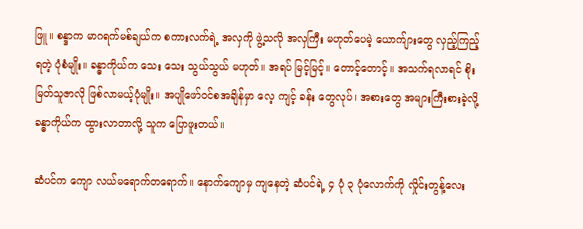ဖြူ။ စန္ဒာက မာဂရက်မစ်ချယ်က စကားလက်ရဲ့ အလှကို ဖွဲ့သလို အလှကြီး မဟုတ်ပေမဲ့ ယောက်ျားတွေ လှည့်ကြည့်ရတဲ့ ပုံစံမျိုး။ ခန္ဓာကိုယ်က သေး သေး သွယ်သွယ် မဟုတ်။ အရပ် မြင့်မြင့်။ တောင့်တောင့်။ အသက်ရလာရင် စိုးမြတ်သူဇာလို ဖြစ်လာမယ့်ပုံမျိုး။ အပျိုဖော်ဝင်စအချိန်မှာ လေ့ ကျင့် ခန်း တွေလုပ်၊ အစားတွေ အများကြီးစားခဲ့လို့ ခန္ဓာကိုယ်က ထွားလာတာလို့ သူက ပြောဖူးတယ်။

ဆံပင်က ကျော လယ်မရောက်တရောက်။ နောက်ကျောမှ ကျနေတဲ့ ဆံပင်ရဲ့ ၄ ပုံ ၃ ပုံလောက်ကို လှိုင်းတွန့်လေး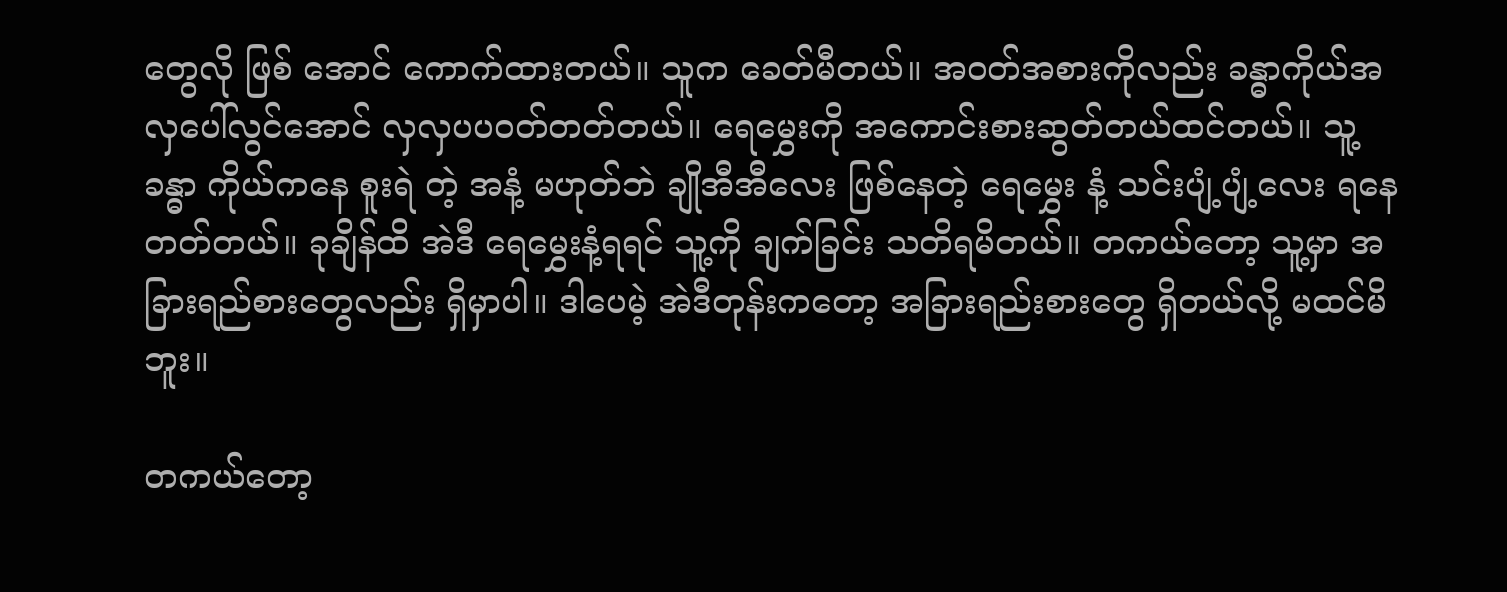တွေလို ဖြစ် အောင် ကောက်ထားတယ်။ သူက ခေတ်မီတယ်။ အဝတ်အစားကိုလည်း ခန္ဓာကိုယ်အလှပေါ်လွင်အောင် လှလှပပဝတ်တတ်တယ်။ ရေမွှေးကို အကောင်းစားဆွတ်တယ်ထင်တယ်။ သူ့ခန္ဓာ ကိုယ်ကနေ စူးရဲ တဲ့ အနံ့ မဟုတ်ဘဲ ချိုအီအီလေး ဖြစ်နေတဲ့ ရေမွှေး နံ့ သင်းပျံ့ပျံ့လေး ရနေတတ်တယ်။ ခုချိန်ထိ အဲဒီ ရေမွှေးနံ့ရရင် သူ့ကို ချက်ခြင်း သတိရမိတယ်။ တကယ်တော့ သူ့မှာ အခြားရည်စားတွေလည်း ရှိမှာပါ။ ဒါပေမဲ့ အဲဒီတုန်းကတော့ အခြားရည်းစားတွေ ရှိတယ်လို့ မထင်မိ ဘူး။

တကယ်တော့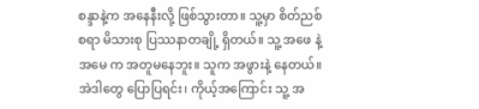စန္ဒာနဲ့က အနေနီးလို့ ဖြစ်သွားတာ။ သူ့မှာ စိတ်ညစ်စရာ မိသားစု ပြဿနာတချို့ ရှိတယ်။ သူ့ အဖေ နဲ့ အမေ က အတူမနေဘူး။ သူက အဖွားနဲ့ နေတယ်။ အဲဒါတွေ ပြောပြရင်း၊ ကိုယ့်အကြောင်း သူ့ အ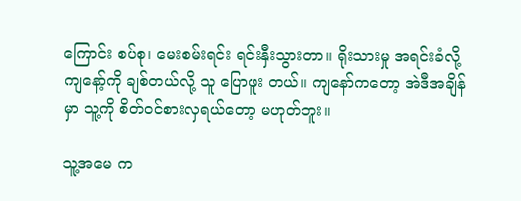ကြောင်း စပ်စု၊ မေးစမ်းရင်း ရင်းနှီးသွားတာ။ ရိုးသားမှု အရင်းခံလို့ ကျနော့်ကို ချစ်တယ်လို့ သူ ပြောဖူး တယ်။ ကျနော်ကတော့ အဲဒီအချိန်မှာ သူ့ကို စိတ်ဝင်စားလှရယ်တော့ မဟုတ်ဘူး။

သူ့အမေ က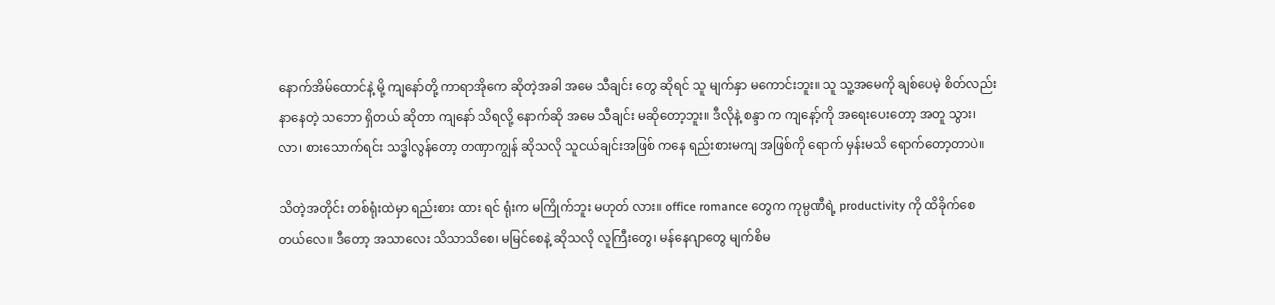နောက်အိမ်ထောင်နဲ့ မို့ ကျနော်တို့ ကာရာအိုကေ ဆိုတဲ့အခါ အမေ သီချင်း တွေ ဆိုရင် သူ မျက်နှာ မကောင်းဘူး။ သူ သူ့အမေကို ချစ်ပေမဲ့ စိတ်လည်း နာနေတဲ့ သဘော ရှိတယ် ဆိုတာ ကျနော် သိရလို့ နောက်ဆို အမေ သီချင်း မဆိုတော့ဘူး။ ဒီလိုနဲ့ စန္ဒာ က ကျနော့်ကို အရေးပေးတော့ အတူ သွား၊ လာ၊ စားသောက်ရင်း သဒ္ဓါလွန်တော့ တဏှာကျွန် ဆိုသလို သူငယ်ချင်းအဖြစ် ကနေ ရည်းစားမကျ အဖြစ်ကို ရောက် မှန်းမသိ ရောက်တော့တာပဲ။

သိတဲ့အတိုင်း တစ်ရုံးထဲမှာ ရည်းစား ထား ရင် ရုံးက မကြိုက်ဘူး မဟုတ် လား။ office romance တွေက ကုမ္ပဏီရဲ့ productivity ကို ထိခိုက်စေ တယ်လေ။ ဒီတော့ အသာလေး သိသာသိစေ၊ မမြင်စေနဲ့ ဆိုသလို လူကြီးတွေ၊ မန်နေဂျာတွေ မျက်စိမ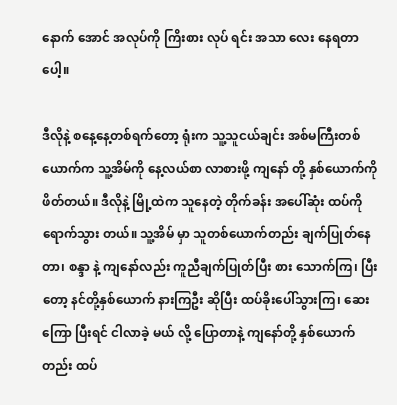နောက် အောင် အလုပ်ကို ကြိးစား လုပ် ရင်း အသာ လေး နေရတာပေါ့။

ဒီလိုနဲ့ စနေ့နေ့တစ်ရက်တော့ ရုံးက သူ့သူငယ်ချင်း အစ်မကြီးတစ်ယောက်က သူ့အိမ်ကို နေ့လယ်စာ လာစားဖို့ ကျနော် တို့ နှစ်ယောက်ကို ဖိတ်တယ်။ ဒီလိုနဲ့ မြို့ထဲက သူနေတဲ့ တိုက်ခန်း အပေါ်ဆုံး ထပ်ကို ရောက်သွား တယ်။ သူ့အိမ် မှာ သူတစ်ယောက်တည်း ချက်ပြုတ်နေတာ၊ စန္ဒာ နဲ့ ကျနော်လည်း ကူညီချက်ပြုတ်ပြီး စား သောက်ကြ၊ ပြီး တော့ နင်တို့နှစ်ယောက် နားကြဦး ဆိုပြီး ထပ်ခိုးပေါ်သွားကြ၊ ဆေးကြော ပြီးရင် ငါလာခဲ့ မယ် လို့ ပြောတာနဲ့ ကျနော်တို့ နှစ်ယောက်တည်း ထပ်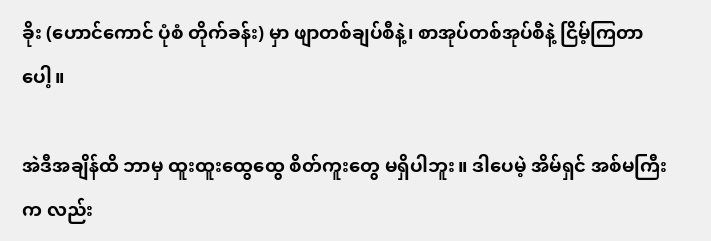ခိုး (ဟောင်ကောင် ပုံစံ တိုက်ခန်း) မှာ ဖျာတစ်ချပ်စီနဲ့၊ စာအုပ်တစ်အုပ်စီနဲ့ ငြိမ့်ကြတာပေါ့။

အဲဒီအချိန်ထိ ဘာမှ ထူးထူးထွေထွေ စိတ်ကူးတွေ မရှိပါဘူး။ ဒါပေမဲ့ အိမ်ရှင် အစ်မကြီး က လည်း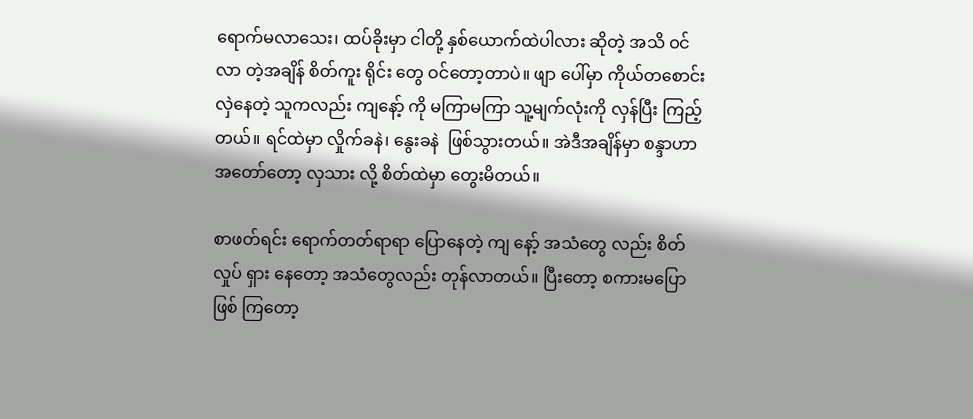ရောက်မလာသေး၊ ထပ်ခိုးမှာ ငါတို့ နှစ်ယောက်ထဲပါလား ဆိုတဲ့ အသိ ဝင်လာ တဲ့အချိန် စိတ်ကူး ရိုင်း တွေ ဝင်တော့တာပဲ။ ဖျာ ပေါ်မှာ ကိုယ်တစောင်း လှဲနေတဲ့ သူကလည်း ကျနော့် ကို မကြာမကြာ သူ့မျက်လုံးကို လှန်ပြီး ကြည့်တယ်။ ရင်ထဲမှာ လှိုက်ခနဲ၊ နွေးခနဲ  ဖြစ်သွားတယ်။ အဲဒီအချိန်မှာ စန္ဒာဟာ အတော်တော့ လှသား လို့ စိတ်ထဲမှာ တွေးမိတယ်။

စာဖတ်ရင်း ရောက်တတ်ရာရာ ပြောနေတဲ့ ကျ နော့် အသံတွေ လည်း စိတ် လှုပ် ရှား နေတော့ အသံတွေလည်း တုန်လာတယ်။ ပြီးတော့ စကားမပြော ဖြစ် ကြတော့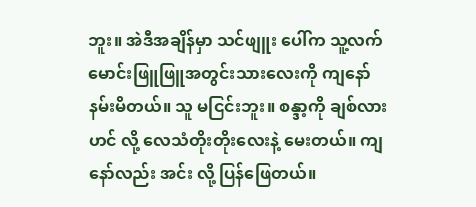ဘူး။ အဲဒီအချိန်မှာ သင်ဖျူး ပေါ်က သူ့လက်မောင်းဖြူဖြူအတွင်းသားလေးကို ကျနော် နမ်းမိတယ်။ သူ မငြင်းဘူး။ စန္ဒာ့ကို ချစ်လား ဟင် လို့ လေသံတိုးတိုးလေးနဲ့ မေးတယ်။ ကျနော်လည်း အင်း လို့ ပြန်ဖြေတယ်။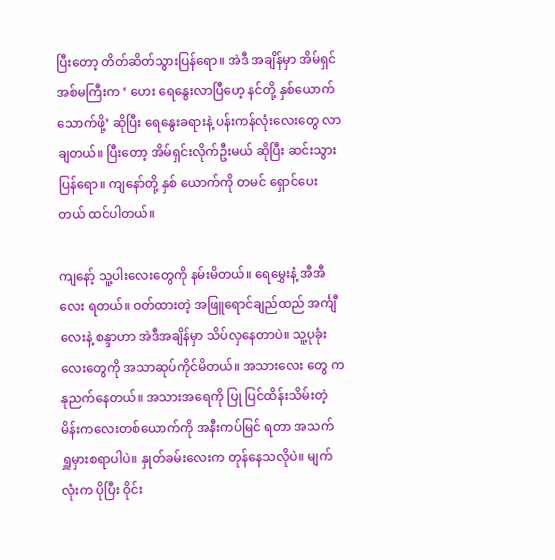ပြီးတော့ တိတ်ဆိတ်သွားပြန်ရော။ အဲဒီ အချိန်မှာ အိမ်ရှင်အစ်မကြီးက ‘ ဟေး ရေနွေးလာပြီဟေ့ နင်တို့ နှစ်ယောက် သောက်ဖို့’ ဆိုပြီး ရေနွေးခရားနဲ့ ပန်းကန်လုံးလေးတွေ လာချတယ်။ ပြီးတော့ အိမ်ရှင်းလိုက်ဦးမယ် ဆိုပြီး ဆင်းသွားပြန်ရော။ ကျနော်တို့ နှစ် ယောက်ကို တမင် ရှောင်ပေးတယ် ထင်ပါတယ်။

ကျနော့် သူ့ပါးလေးတွေကို နမ်းမိတယ်။ ရေမွှေးနံ့ အီအီလေး ရတယ်။ ဝတ်ထားတဲ့ အဖြူရောင်ချည်ထည် အင်္ကျီ လေးနဲ့ စန္ဒာဟာ အဲဒီအချိန်မှာ သိပ်လှနေတာပဲ။ သူ့ပုခုံးလေးတွေကို အသာဆုပ်ကိုင်မိတယ်။ အသားလေး တွေ က နုညက်နေတယ်။ အသားအရေကို ပြု ပြင်ထိန်းသိမ်းတဲ့ မိန်းကလေးတစ်ယောက်ကို အနီးကပ်မြင် ရတာ အသက် ရှူမှားစရာပါပဲ။ နှုတ်ခမ်းလေးက တုန်နေသလိုပဲ။ မျက်လုံးက ပိုပြီး ဝိုင်း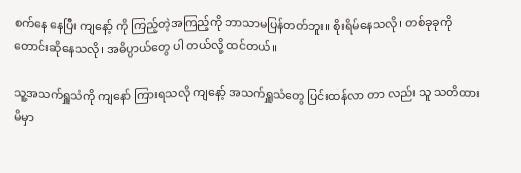စက်နေ နေပြီး ကျနော့် ကို ကြည့်တဲ့အကြည့်ကို ဘာသာမပြန်တတ်ဘူး။ စိုးရိမ်နေသလို၊ တစ်ခုခုကို တောင်းဆိုနေသလို၊ အဓိပ္ပာယ်တွေ ပါ တယ်လို့ ထင်တယ်။

သူ့အသက်ရှူသံကို ကျနော် ကြားရသလို ကျနော့် အသက်ရှူသံတွေ ပြင်းထန်လာ တာ လည်း သူ သတိထားမိမှာ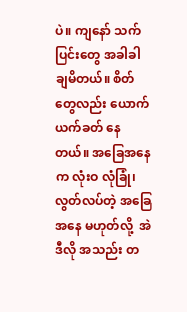ပဲ။ ကျနော် သက်ပြင်းတွေ အခါခါ ချမိတယ်။ စိတ်တွေလည်း ယောက်ယက်ခတ် နေတယ်။ အခြေအနေက လုံးဝ လုံခြုံ၊ လွတ်လပ်တဲ့ အခြေအနေ မဟုတ်လို့  အဲဒီလို အသည်း တ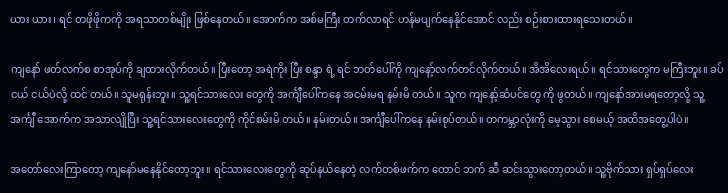ယား ယား၊ ရင် တဖိုဖိုကကို အရသာတစ်မျိုး ဖြစ်နေတယ်။ အောက်က အစ်မကြီး တက်လာရင် ဟန်မပျက်နေနိုင်အောင် လည်း စဉ်းစားထားရသေးတယ်။

ကျနော် ဖတ်လက်စ စာအုပ်ကို ချထားလိုက်တယ်။ ပြီးတော့ အရဲကိုး ပြီး စန္ဒာ ရဲ့ ရင် ဘတ်ပေါ်ကို ကျနော့်လက်တင်လိုက်တယ်။ အိအိလေးရယ်။ ရင်သားတွေက မကြီးဘူး။ ခပ်ငယ် ငယ်ပဲလို့ ထင် တယ်။ သူမရုန်းဘူး။ သူ့ရင်သားလေး တွေကို အင်္ကျီပေါ်ကနေ အငမ်းမရ နမ်းမိ တယ်။ သူက ကျနော့်ဆံပင်တွေ ကို ဖွတယ်။ ကျနော်အားမရတော့လို့ သူ့အင်္ကျီ အောက်က အသာလျိုပြီး သူ့ရင်သားလေးတွေကို ကိုင်စမ်းမိ တယ်။ နမ်းတယ်။ အင်္ကျီပေါ်ကနေ နမ်းစုပ်တယ်။ တကမ္ဘာလုံးကို မေ့သွား စေမယ့် အထိအတွေ့ပါပဲ။

အတော်လေးကြာတော့ ကျနော်မနေနိုင်တော့ဘူး။ ရင်သားလေးတွေကို ဆုပ်နယ်နေတဲ့ လက်တစ်ဖက်က တောင် ဘက် ဆီ ဆင်းသွားတော့တယ်။ သူ့ဗိုက်သား ရှပ်ရှပ်လေး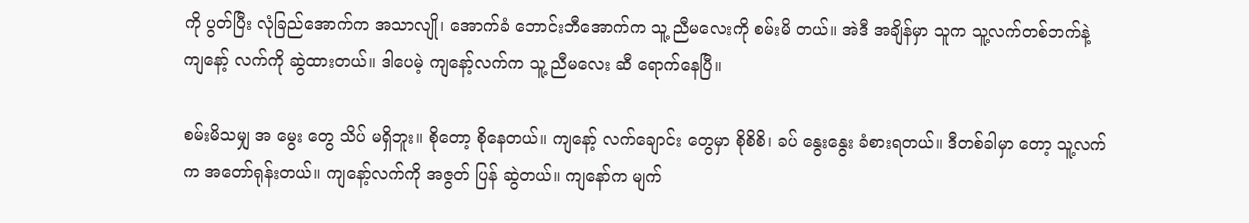ကို ပွတ်ပြီး လုံခြည်အောက်က အသာလျို၊ အောက်ခံ ဘောင်းဘီအောက်က သူ့ ညီမလေးကို စမ်းမိ တယ်။ အဲဒီ အချိန်မှာ သူက သူ့လက်တစ်ဘက်နဲ့ ကျနော့် လက်ကို ဆွဲထားတယ်။ ဒါပေမဲ့ ကျနော့်လက်က သူ့ ညီမလေး ဆီ ရောက်နေပြီ။

စမ်းမိသမျှ အ မွေး တွေ သိပ် မရှိဘူး။ စိုတော့ စိုနေတယ်။ ကျနော့် လက်ချောင်း တွေမှာ စိုစိစိ၊ ခပ် နွေးနွေး ခံစားရတယ်။ ဒီတစ်ခါမှာ တော့ သူ့လက် က အတော်ရုန်းတယ်။ ကျနော့်လက်ကို အဇွတ် ပြန် ဆွဲတယ်။ ကျနော်က မျက်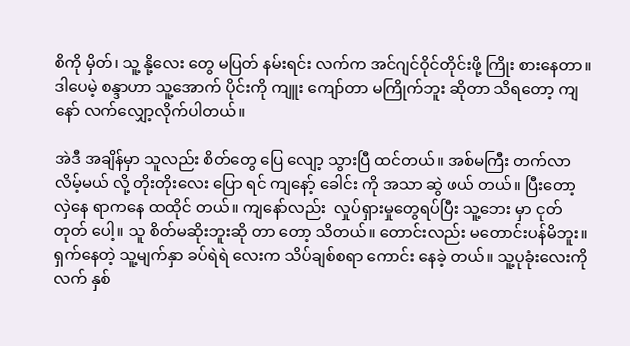စိကို မှိတ်၊ သူ့ နို့လေး တွေ မပြတ် နမ်းရင်း လက်က အင်ဂျင်ဝိုင်တိုင်းဖို့ ကြိုး စားနေတာ။ ဒါပေမဲ့ စန္ဒာဟာ သူ့အောက် ပိုင်းကို ကျူး ကျော်တာ မကြိုက်ဘူး ဆိုတာ သိရတော့ ကျနော် လက်လျှော့လိုက်ပါတယ်။

အဲဒီ အချိန်မှာ သူလည်း စိတ်တွေ ပြေ လျော့ သွားပြီ ထင်တယ်။ အစ်မကြီး တက်လာ လိမ့်မယ် လို့ တိုးတိုးလေး ပြော ရင် ကျနော့် ခေါင်း ကို အသာ ဆွဲ ဖယ် တယ်။ ပြီးတော့ လှဲနေ ရာကနေ ထထိုင် တယ်။ ကျနော်လည်း  လှုပ်ရှားမှုတွေရပ်ပြီး သူ့ဘေး မှာ ငုတ် တုတ် ပေါ့။ သူ စိတ်မဆိုးဘူးဆို တာ တော့ သိတယ်။ တောင်းလည်း မတောင်းပန်မိဘူး။ ရှက်နေတဲ့ သူ့မျက်နှာ ခပ်ရဲရဲ လေးက သိပ်ချစ်စရာ ကောင်း နေခဲ့ တယ်။ သူ့ပုခုံးလေးကို လက် နှစ်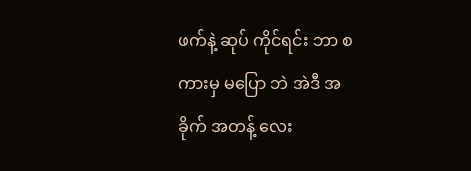ဖက်နဲ့ ဆုပ် ကိုင်ရင်း ဘာ စကားမှ မပြော ဘဲ အဲဒီ အခိုက် အတန့် လေး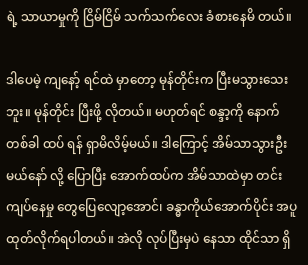ရဲ့ သာယာမှုကို ငြိမ်ငြိမ် သက်သက်လေး ခံစားနေမိ တယ်။

ဒါပေမဲ့ ကျနော့် ရင်ထဲ မှာတော့ မုန်တိုင်းက ပြီးမသွားသေးဘူး။ မုန်တိုင်း ပြီးဖို့ လိုတယ်။ မဟုတ်ရင် စန္ဒာ့ကို နောက် တစ်ခါ ထပ် ရန် ရှာမိလိမ့်မယ်။ ဒါကြောင့် အိမ်သာသွားဦးမယ်နော် လို့ ပြောပြီး အောက်ထပ်က အိမ်သာထဲမှာ တင်းကျပ်နေမှု တွေပြေလျော့အောင်၊ ခန္ဓာကိုယ်အောက်ပိုင်း အပူ ထုတ်လိုက်ရပါတယ်။ အဲလို လုပ်ပြီးမှပဲ နေသာ ထိုင်သာ ရှိ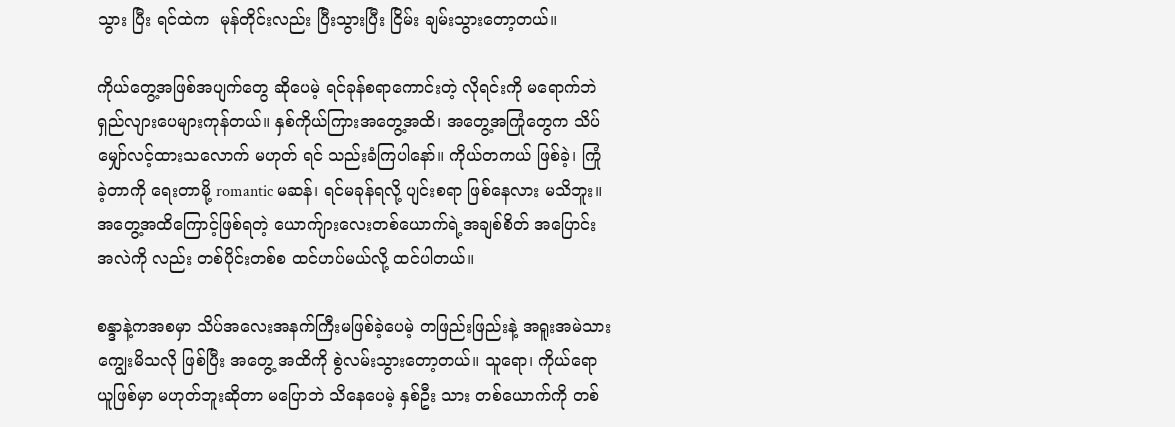သွား ပြီး ရင်ထဲက  မုန်တိုင်းလည်း ပြီးသွားပြီး ငြိမ်း ချမ်းသွားတော့တယ်။

ကိုယ်တွေ့အဖြစ်အပျက်တွေ ဆိုပေမဲ့ ရင်ခုန်စရာကောင်းတဲ့ လိုရင်းကို မရောက်ဘဲ ရှည်လျားပေများကုန်တယ်။ နှစ်ကိုယ်ကြားအတွေ့အထိ၊ အတွေ့အကြုံတွေက သိပ်မျှော်လင့်ထားသလောက် မဟုတ် ရင် သည်းခံကြပါနော်။ ကိုယ်တကယ် ဖြစ်ခဲ့၊ ကြုံခဲ့တာကို ရေးတာမို့ romantic မဆန်၊ ရင်မခုန်ရလို့ ပျင်းစရာ ဖြစ်နေလား မသိဘူး။ အတွေ့အထိကြောင့်ဖြစ်ရတဲ့ ယောက်ျားလေးတစ်ယောက်ရဲ့အချစ်စိတ် အပြောင်း အလဲကို လည်း တစ်ပိုင်းတစ်စ ထင်ဟပ်မယ်လို့ ထင်ပါတယ်။

စန္ဒာနဲ့ကအစမှာ သိပ်အလေးအနက်ကြီးမဖြစ်ခဲ့ပေမဲ့ တဖြည်းဖြည်းနဲ့ အရူးအမဲသားကျွေးမိသလို ဖြစ်ပြီး အတွေ့ အထိကို စွဲလမ်းသွားတော့တယ်။ သူရော၊ ကိုယ်ရော ယူဖြစ်မှာ မဟုတ်ဘူးဆိုတာ မပြောဘဲ သိနေပေမဲ့ နှစ်ဦး သား တစ်ယောက်ကို တစ်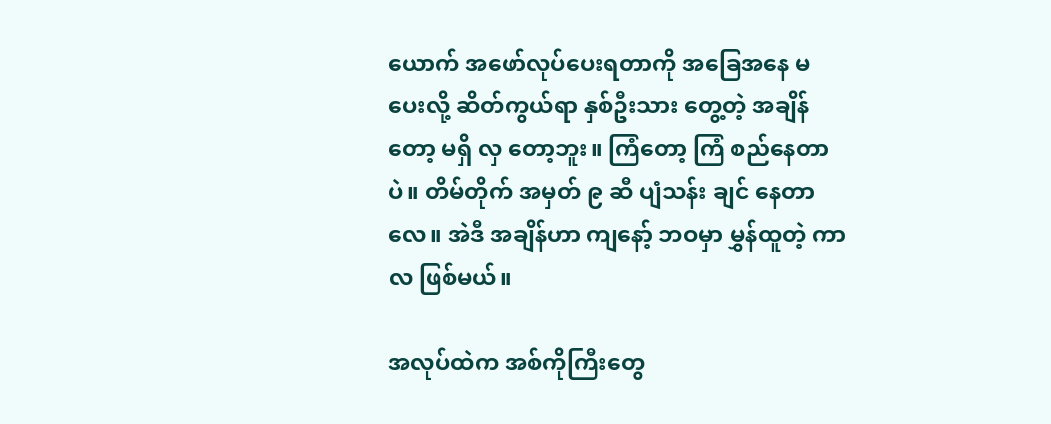ယောက် အဖော်လုပ်ပေးရတာကို အခြေအနေ မပေးလို့ ဆိတ်ကွယ်ရာ နှစ်ဦးသား တွေ့တဲ့ အချိန်တော့ မရှိ လှ တော့ဘူး။ ကြံတော့ ကြံ စည်နေတာပဲ။ တိမ်တိုက် အမှတ် ၉ ဆီ ပျံသန်း ချင် နေတာလေ။ အဲဒီ အချိန်ဟာ ကျနော့် ဘဝမှာ မွှန်ထူတဲ့ ကာလ ဖြစ်မယ်။

အလုပ်ထဲက အစ်ကိုကြီးတွေ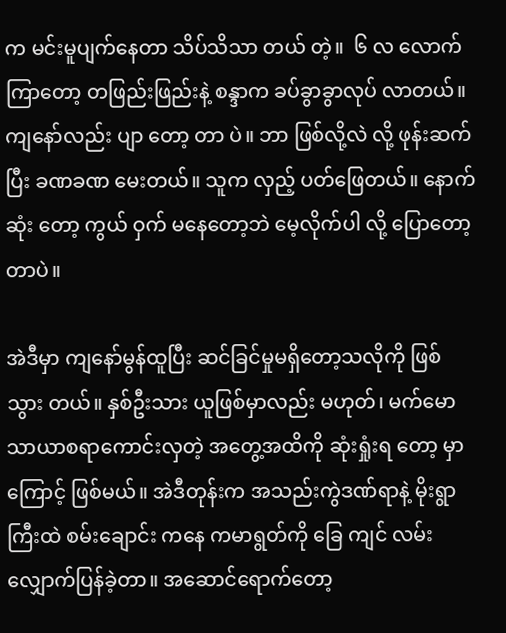က မင်းမူပျက်နေတာ သိပ်သိသာ တယ် တဲ့။  ၆ လ လောက်ကြာတော့ တဖြည်းဖြည်းနဲ့ စန္ဒာက ခပ်ခွာခွာလုပ် လာတယ်။ ကျနော်လည်း ပျာ တော့ တာ ပဲ။ ဘာ ဖြစ်လို့လဲ လို့ ဖုန်းဆက်ပြီး ခဏခဏ မေးတယ်။ သူက လှည့် ပတ်ဖြေတယ်။ နောက်ဆုံး တော့ ကွယ် ဝှက် မနေတော့ဘဲ မေ့လိုက်ပါ လို့ ပြောတော့တာပဲ။

အဲဒီမှာ ကျနော်မွန်ထူပြီး ဆင်ခြင်မှုမရှိတော့သလိုကို ဖြစ် သွား တယ်။ နှစ်ဦးသား ယူဖြစ်မှာလည်း မဟုတ်၊ မက်မောသာယာစရာကောင်းလှတဲ့ အတွေ့အထိကို ဆုံးရှုံးရ တော့ မှာကြောင့် ဖြစ်မယ်။ အဲဒီတုန်းက အသည်းကွဲဒဏ်ရာနဲ့ မိုးရွာကြီးထဲ စမ်းချောင်း ကနေ ကမာရွတ်ကို ခြေ ကျင် လမ်းလျှောက်ပြန်ခဲ့တာ။ အဆောင်ရောက်တော့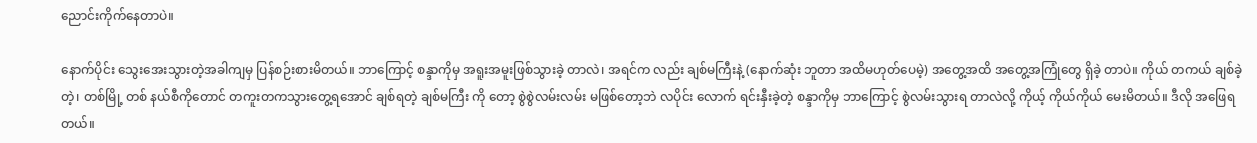ညောင်းကိုက်နေတာပဲ။

နောက်ပိုင်း သွေးအေးသွားတဲ့အခါကျမှ ပြန်စဉ်းစားမိတယ်။ ဘာကြောင့် စန္ဒာကိုမှ အရူးအမူးဖြစ်သွားခဲ့ တာလဲ၊ အရင်က လည်း ချစ်မကြီးနဲ့ (နောက်ဆုံး ဘူတာ အထိမဟုတ်ပေမဲ့) အတွေ့အထိ အတွေ့အကြုံတွေ ရှိခဲ့ တာပဲ။ ကိုယ် တကယ် ချစ်ခဲ့တဲ့၊ တစ်မြို့ တစ် နယ်စီကိုတောင် တကူးတကသွားတွေ့ရအောင် ချစ်ရတဲ့ ချစ်မကြီး ကို တော့ စွဲစွဲလမ်းလမ်း မဖြစ်တော့ဘဲ လပိုင်း လောက် ရင်းနှီးခဲ့တဲ့ စန္ဒာကိုမှ ဘာကြောင့် စွဲလမ်းသွားရ တာလဲလို့ ကိုယ့် ကိုယ်ကိုယ် မေးမိတယ်။ ဒီလို အဖြေရ တယ်။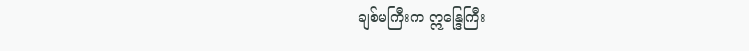ချစ်မကြီးက ဣန္ဒြေကြီး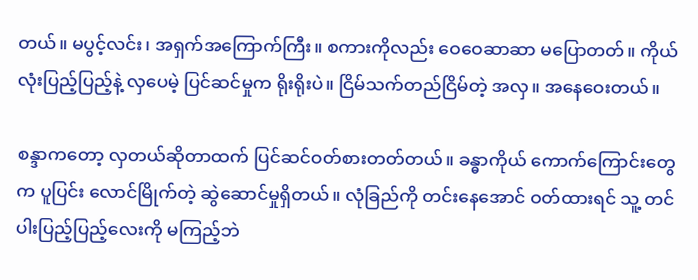တယ်။ မပွင့်လင်း၊ အရှက်အကြောက်ကြီး။ စကားကိုလည်း ဝေဝေဆာဆာ မပြောတတ်။ ကိုယ်လုံးပြည့်ပြည့်နဲ့ လှပေမဲ့ ပြင်ဆင်မှုက ရိုးရိုးပဲ။ ငြိမ်သက်တည်ငြိမ်တဲ့ အလှ။ အနေဝေးတယ်။

စန္ဒာကတော့ လှတယ်ဆိုတာထက် ပြင်ဆင်ဝတ်စားတတ်တယ်။ ခန္ဓာကိုယ် ကောက်ကြောင်းတွေက ပူပြင်း လောင်မြိုက်တဲ့ ဆွဲဆောင်မှုရှိတယ်။ လုံခြည်ကို တင်းနေအောင် ဝတ်ထားရင် သူ့ တင်ပါးပြည့်ပြည့်လေးကို မကြည့်ဘဲ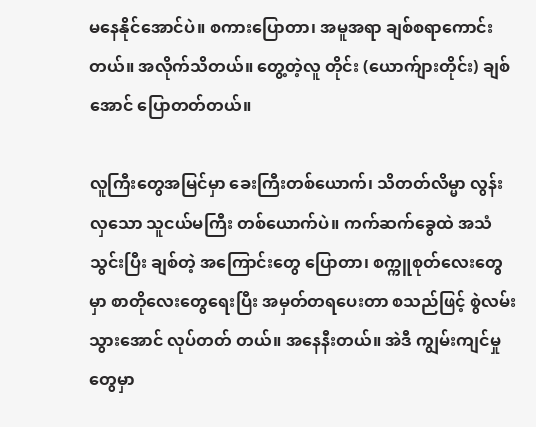မနေနိုင်အောင်ပဲ။ စကားပြောတာ၊ အမူအရာ ချစ်စရာကောင်းတယ်။ အလိုက်သိတယ်။ တွေ့တဲ့လူ တိုင်း (ယောက်ျားတိုင်း) ချစ်အောင် ပြောတတ်တယ်။

လူကြီးတွေအမြင်မှာ ခေးကြီးတစ်ယောက်၊ သိတတ်လိမ္မာ လွန်းလှသော သူငယ်မကြီး တစ်ယောက်ပဲ။ ကက်ဆက်ခွေထဲ အသံသွင်းပြီး ချစ်တဲ့ အကြောင်းတွေ ပြောတာ၊ စက္ကူစုတ်လေးတွေမှာ စာတိုလေးတွေရေးပြီး အမှတ်တရပေးတာ စသည်ဖြင့် စွဲလမ်း သွားအောင် လုပ်တတ် တယ်။ အနေနီးတယ်။ အဲဒီ ကျွမ်းကျင်မှုတွေမှာ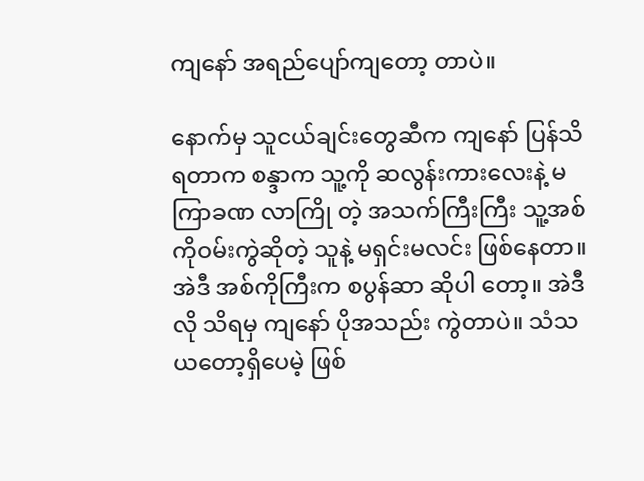ကျနော် အရည်ပျော်ကျတော့ တာပဲ။

နောက်မှ သူငယ်ချင်းတွေဆီက ကျနော် ပြန်သိရတာက စန္ဒာက သူ့ကို ဆလွန်းကားလေးနဲ့ မကြာခဏ လာကြို တဲ့ အသက်ကြီးကြီး သူ့အစ်ကိုဝမ်းကွဲဆိုတဲ့ သူနဲ့ မရှင်းမလင်း ဖြစ်နေတာ။ အဲဒီ အစ်ကိုကြီးက စပွန်ဆာ ဆိုပါ တော့။ အဲဒီလို သိရမှ ကျနော် ပိုအသည်း ကွဲတာပဲ။ သံသယတော့ရှိပေမဲ့ ဖြစ်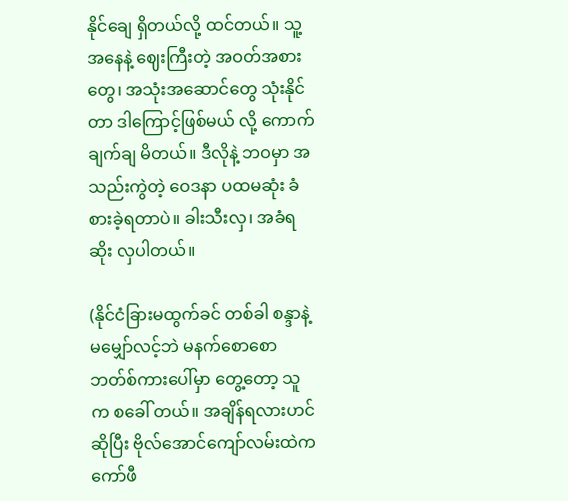နိုင်ချေ ရှိတယ်လို့ ထင်တယ်။ သူ့ အနေနဲ့ ဈေးကြီးတဲ့ အဝတ်အစားတွေ၊ အသုံးအဆောင်တွေ သုံးနိုင်တာ ဒါကြောင့်ဖြစ်မယ် လို့ ကောက် ချက်ချ မိတယ်။ ဒီလိုနဲ့ ဘဝမှာ အသည်းကွဲတဲ့ ဝေဒနာ ပထမဆုံး ခံစားခဲ့ရတာပဲ။ ခါးသီးလှ၊ အခံရဆိုး လှပါတယ်။

(နိုင်ငံခြားမထွက်ခင် တစ်ခါ စန္ဒာနဲ့ မမျှော်လင့်ဘဲ မနက်စောစော ဘတ်စ်ကားပေါ်မှာ တွေ့တော့ သူက စခေါ် တယ်။ အချိန်ရလားဟင် ဆိုပြီး ဗိုလ်အောင်ကျော်လမ်းထဲက ကော်ဖီ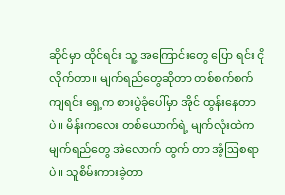ဆိုင်မှာ ထိုင်ရင်း သူ့ အကြောင်းတွေ ပြော ရင်း ငိုလိုက်တာ။ မျက်ရည်တွေဆိုတာ တစ်စက်စက်ကျရင်း ရှေ့က စားပွဲခုံပေါ်မှာ အိုင် ထွန်းနေတာပဲ။ မိန်းကလေး တစ်ယောက်ရဲ့ မျက်လုံးထဲက မျက်ရည်တွေ အဲလောက် ထွက် တာ အံ့ဩစရာပဲ။ သူစိမ်းကားခဲ့တာ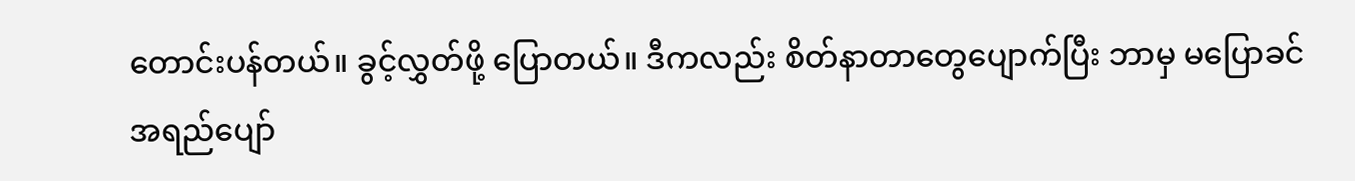တောင်းပန်တယ်။ ခွင့်လွှတ်ဖို့ ပြောတယ်။ ဒီကလည်း စိတ်နာတာတွေပျောက်ပြီး ဘာမှ မပြောခင် အရည်ပျော်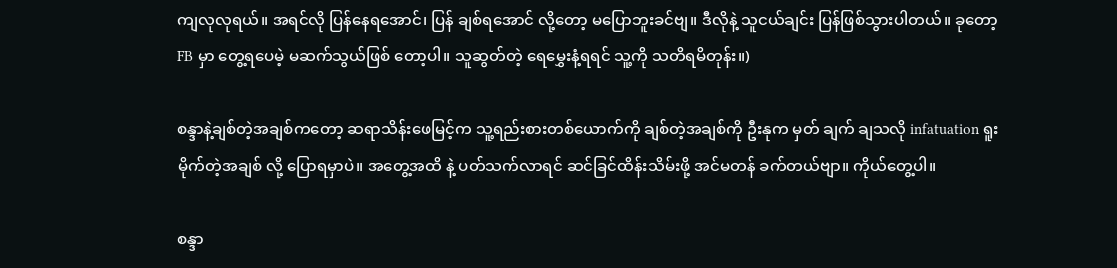ကျလုလုရယ်။ အရင်လို ပြန်နေရအောင်၊ ပြန် ချစ်ရအောင် လို့တော့ မပြောဘူးခင်ဗျ။ ဒီလိုနဲ့ သူငယ်ချင်း ပြန်ဖြစ်သွားပါတယ်။ ခုတော့ FB မှာ တွေ့ရပေမဲ့ မဆက်သွယ်ဖြစ် တော့ပါ။ သူဆွတ်တဲ့ ရေမွှေးနံ့ရရင် သူ့ကို သတိရမိတုန်း။)

စန္ဒာနဲ့ချစ်တဲ့အချစ်ကတော့ ဆရာသိန်းဖေမြင့်က သူ့ရည်းစားတစ်ယောက်ကို ချစ်တဲ့အချစ်ကို ဦးနုက မှတ် ချက် ချသလို infatuation ရူးမိုက်တဲ့အချစ် လို့ ပြောရမှာပဲ။ အတွေ့အထိ နဲ့ ပတ်သက်လာရင် ဆင်ခြင်ထိန်းသိမ်းဖို့ အင်မတန် ခက်တယ်ဗျာ။ ကိုယ်တွေ့ပါ။

စန္ဒာ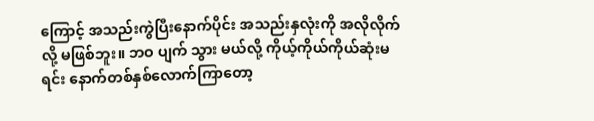ကြောင့် အသည်းကွဲပြီးနောက်ပိုင်း အသည်းနှလုံးကို အလိုလိုက်လို့ မဖြစ်ဘူး။ ဘဝ ပျက် သွား မယ်လို့ ကိုယ့်ကိုယ်ကိုယ်ဆုံးမရင်း နောက်တစ်နှစ်လောက်ကြာတော့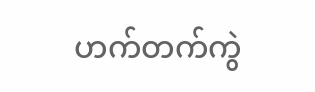ဟက်တက်ကွဲ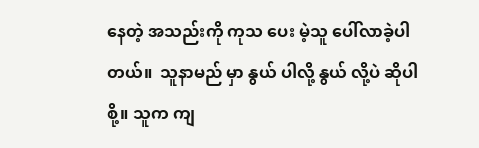နေတဲ့ အသည်းကို ကုသ ပေး မဲ့သူ ပေါ်လာခဲ့ပါ တယ်။  သူနာမည် မှာ နွယ် ပါလို့ နွယ် လို့ပဲ ဆိုပါစို့။ သူက ကျ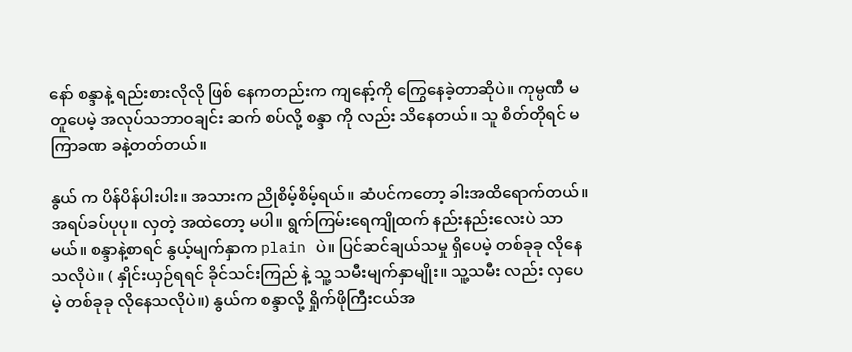နော် စန္ဒာနဲ့ ရည်းစားလိုလို ဖြစ် နေကတည်းက ကျနော့်ကို ကြွေနေခဲ့တာဆိုပဲ။ ကုမ္ပဏီ မတူပေမဲ့ အလုပ်သဘာဝချင်း ဆက် စပ်လို့ စန္ဒာ ကို လည်း သိနေတယ်။ သူ စိတ်တိုရင် မကြာခဏ ခနဲ့တတ်တယ်။

နွယ် က ပိန်ပိန်ပါးပါး။ အသားက ညိုစိမ့်စိမ့်ရယ်။ ဆံပင်ကတော့ ခါးအထိရောက်တယ်။ အရပ်ခပ်ပုပု။ လှတဲ့ အထဲတော့ မပါ။ ရွက်ကြမ်းရေကျိုထက် နည်းနည်းလေးပဲ သာမယ်။ စန္ဒာနဲ့စာရင် နွယ့်မျက်နှာက plain ပဲ။ ပြင်ဆင်ချယ်သမှု ရှိပေမဲ့ တစ်ခုခု လိုနေသလိုပဲ။ ( နှိုင်းယှဉ်ရရင် ခိုင်သင်းကြည် နဲ့ သူ့ သမီးမျက်နှာမျိုး။ သူ့သမီး လည်း လှပေမဲ့ တစ်ခုခု လိုနေသလိုပဲ။) နွယ်က စန္ဒာလို့ ရှိုက်ဖိုကြီးငယ်အ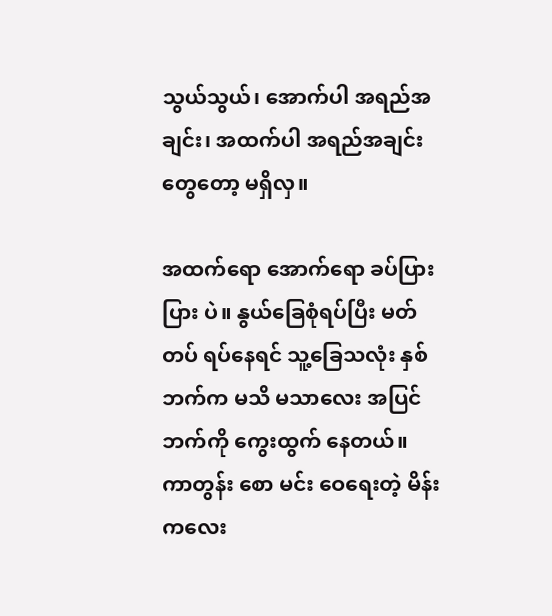သွယ်သွယ်၊ အောက်ပါ အရည်အချင်း၊ အထက်ပါ အရည်အချင်းတွေတော့ မရှိလှ။

အထက်ရော အောက်ရော ခပ်ပြား ပြား ပဲ။ နွယ်ခြေစုံရပ်ပြီး မတ် တပ် ရပ်နေရင် သူ့ခြေသလုံး နှစ်ဘက်က မသိ မသာလေး အပြင်ဘက်ကို ကွေးထွက် နေတယ်။ ကာတွန်း စော မင်း ဝေရေးတဲ့ မိန်းကလေး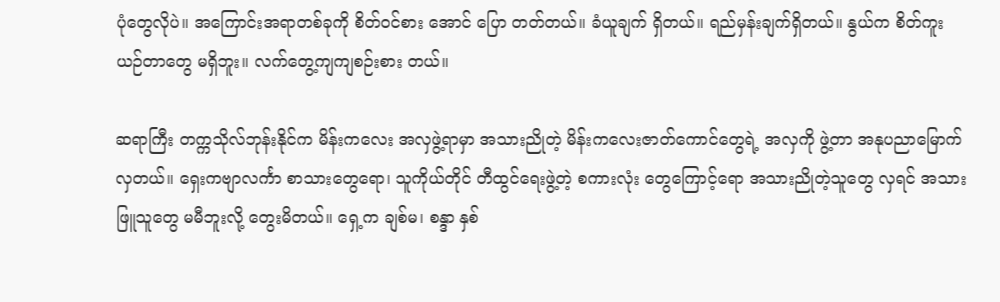ပုံတွေလိုပဲ။ အကြောင်းအရာတစ်ခုကို စိတ်ဝင်စား အောင် ပြော တတ်တယ်။ ခံယူချက် ရှိတယ်။ ရည်မှန်းချက်ရှိတယ်။ နွယ်က စိတ်ကူးယဉ်တာတွေ မရှိဘူး။ လက်တွေ့ကျကျစဉ်းစား တယ်။

ဆရာကြီး တက္ကသိုလ်ဘုန်းနိုင်က မိန်းကလေး အလှဖွဲ့ရာမှာ အသားညိုတဲ့ မိန်းကလေးဇာတ်ကောင်တွေရဲ့ အလှကို ဖွဲ့တာ အနုပညာမြောက်လှတယ်။ ရှေးကဗျာလင်္ကာ စာသားတွေရော၊ သူကိုယ်တိုင် တီထွင်ရေးဖွဲ့တဲ့ စကားလုံး တွေကြောင့်ရော အသားညိုတဲ့သူတွေ လှရင် အသားဖြူသူတွေ မမီဘူးလို့ တွေးမိတယ်။ ရှေ့က ချစ်မ၊ စန္ဒာ နှစ်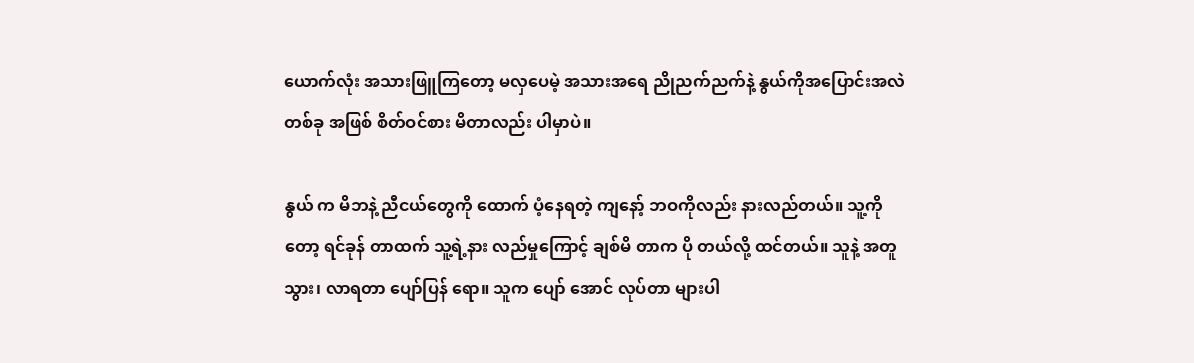ယောက်လုံး အသားဖြူကြတော့ မလှပေမဲ့ အသားအရေ ညိုညက်ညက်နဲ့ နွယ်ကိုအပြောင်းအလဲတစ်ခု အဖြစ် စိတ်ဝင်စား မိတာလည်း ပါမှာပဲ။

နွယ် က မိဘနဲ့ ညီငယ်တွေကို ထောက် ပံ့နေရတဲ့ ကျနော့် ဘဝကိုလည်း နားလည်တယ်။ သူ့ကိုတော့ ရင်ခုန် တာထက် သူ့ရဲ့နား လည်မှုကြောင့် ချစ်မိ တာက ပို တယ်လို့ ထင်တယ်။ သူနဲ့ အတူသွား၊ လာရတာ ပျော်ပြန် ရော။ သူက ပျော် အောင် လုပ်တာ များပါ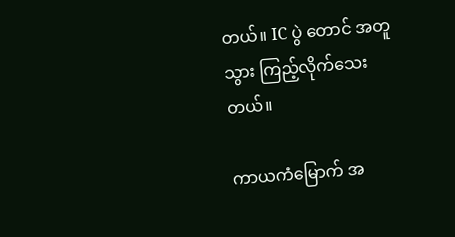တယ်။ IC ပွဲ တောင် အတူသွား ကြည့်လိုက်သေးတယ်။

ကာယကံမြောက် အ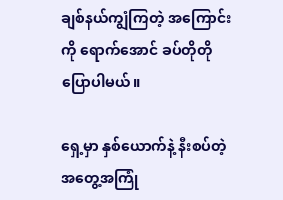ချစ်နယ်ကျွံကြတဲ့ အကြောင်းကို ရောက်အောင် ခပ်တိုတို ပြောပါမယ်။

ရှေ့မှာ နှစ်ယောက်နဲ့ နီးစပ်တဲ့ အတွေ့အကြုံ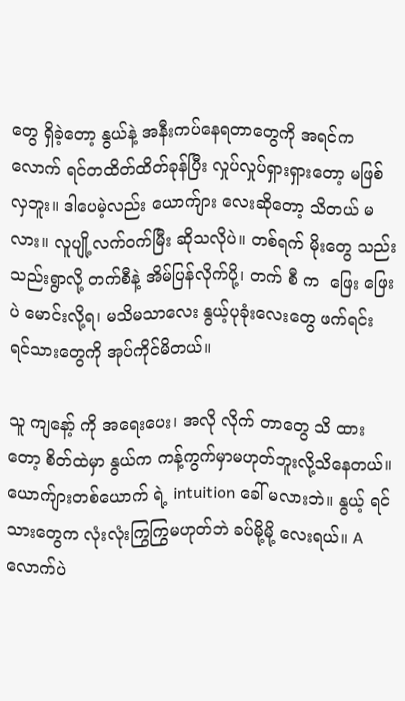တွေ ရှိခဲ့တော့ နွယ်နဲ့ အနီးကပ်နေရတာတွေကို အရင်ကလောက် ရင်တထိတ်ထိတ်ခုန်ပြီး လှုပ်လှုပ်ရှားရှားတော့ မဖြစ်လှဘူး။ ဒါပေမဲ့လည်း ယောက်ျား လေးဆိုတော့ သိတယ် မလား။ လူပျို့လက်ဝက်မြီး ဆိုသလိုပဲ။ တစ်ရက် မိုးတွေ သည်းသည်းရွာလို့ တက်စီနဲ့ အိမ်ပြန်လိုက်ပို့၊ တက် စီ က  ဖြေး ဖြေးပဲ မောင်းလို့ရ၊ မသိမသာလေး နွယ့်ပုခုံးလေးတွေ ဖက်ရင်း ရင်သားတွေကို အုပ်ကိုင်မိတယ်။

သူ ကျနော့် ကို အရေးပေး၊ အလို လိုက် တာတွေ သိ ထားတော့ စိတ်ထဲမှာ နွယ်က ကန့်ကွက်မှာမဟုတ်ဘူးလို့သိနေတယ်။ ယောက်ျားတစ်ယောက် ရဲ့ intuition ခေါ် မလားဘဲ။ နွယ့် ရင်သားတွေက လုံးလုံးကြွကြွမဟုတ်ဘဲ ခပ်မို့မို့ လေးရယ်။ A လောက်ပဲ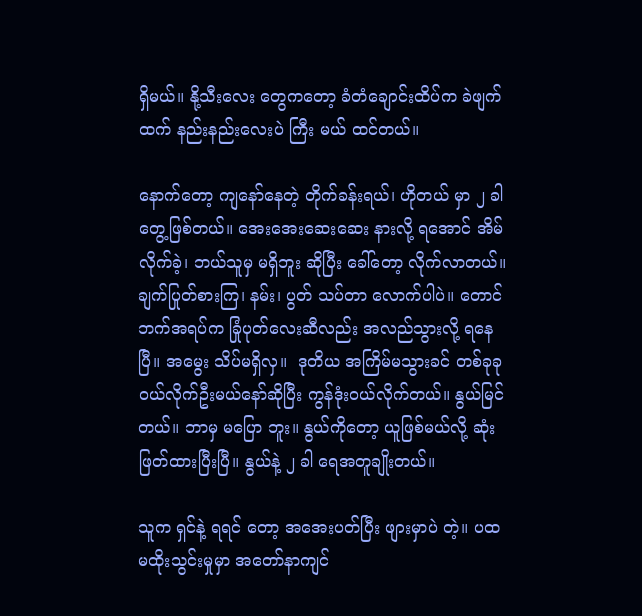ရှိမယ်။ နို့သီးလေး တွေကတော့ ခံတံချောင်းထိပ်က ခဲဖျက်ထက် နည်းနည်းလေးပဲ ကြီး မယ် ထင်တယ်။

နောက်တော့ ကျနော်နေတဲ့ တိုက်ခန်းရယ်၊ ဟိုတယ် မှာ ၂ ခါ တွေ့ဖြစ်တယ်။ အေးအေးဆေးဆေး နားလို့ ရအောင် အိမ်လိုက်ခဲ့၊ ဘယ်သူမှ မရှိဘူး ဆိုပြီး ခေါ်တော့ လိုက်လာတယ်။ ချက်ပြုတ်စားကြ၊ နမ်း၊ ပွတ် သပ်တာ လောက်ပါပဲ။ တောင်ဘက်အရပ်က ခြုံပုတ်လေးဆီလည်း အလည်သွားလို့ ရနေပြီ။ အမွေး သိပ်မရှိလှ။  ဒုတိယ အကြိမ်မသွားခင် တစ်ခုခု ဝယ်လိုက်ဦးမယ်နော်ဆိုပြီး ကွန်ဒုံးဝယ်လိုက်တယ်။ နွယ်မြင်တယ်။ ဘာမှ မပြော ဘူး။ နွယ်ကိုတော့ ယူဖြစ်မယ်လို့ ဆုံးဖြတ်ထားပြီးပြီ။ နွယ်နဲ့ ၂ ခါ ရေအတူချိုးတယ်။

သူက ရှင်နဲ့ ရရင် တော့ အအေးပတ်ပြီး ဖျားမှာပဲ တဲ့။ ပထမထိုးသွင်းမှုမှာ အတော်နာကျင်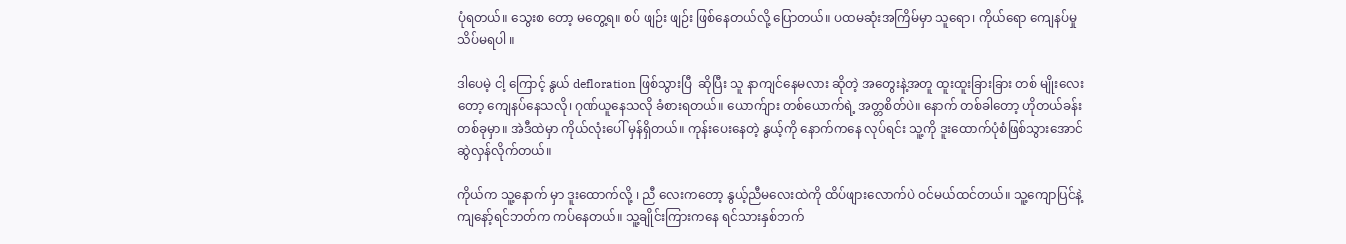ပုံရတယ်။ သွေးစ တော့ မတွေ့ရ။ စပ် ဖျဉ်း ဖျဉ်း ဖြစ်နေတယ်လို့ ပြောတယ်။ ပထမဆုံးအကြိမ်မှာ သူရော၊ ကိုယ်ရော ကျေနပ်မှု သိပ်မရပါ ။

ဒါပေမဲ့ ငါ့ ကြောင့် နွယ် defloration ဖြစ်သွားပြီ  ဆိုပြီး သူ နာကျင်နေမလား ဆိုတဲ့ အတွေးနဲ့အတူ ထူးထူးခြားခြား တစ် မျိုးလေးတော့ ကျေနပ်နေသလို၊ ဂုဏ်ယူနေသလို ခံစားရတယ်။ ယောက်ျား တစ်ယောက်ရဲ့ အတ္တစိတ်ပဲ။ နောက် တစ်ခါတော့ ဟိုတယ်ခန်းတစ်ခုမှာ။ အဲဒီထဲမှာ ကိုယ်လုံးပေါ် မှန်ရှိတယ်။ ကုန်းပေးနေတဲ့ နွယ့်ကို နောက်ကနေ လုပ်ရင်း သူ့ကို ဒူးထောက်ပုံစံဖြစ်သွားအောင် ဆွဲလှန်လိုက်တယ်။

ကိုယ်က သူ့နောက် မှာ ဒူးထောက်လို့ ၊ ညီ လေးကတော့ နွယ့်ညီမလေးထဲကို ထိပ်ဖျားလောက်ပဲ ဝင်မယ်ထင်တယ်။ သူ့ကျောပြင်နဲ့ ကျနော့်ရင်ဘတ်က ကပ်နေတယ်။ သူ့ချိုင်းကြားကနေ ရင်သားနှစ်ဘက်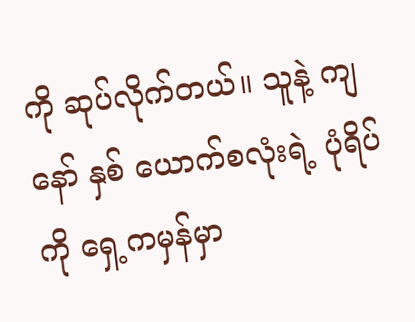ကို ဆုပ်လိုက်တယ်။ သူနဲ့ ကျနော် နှစ် ယောက်စလုံးရဲ့ ပုံရိပ် ကို ရှေ့ကမှန်မှာ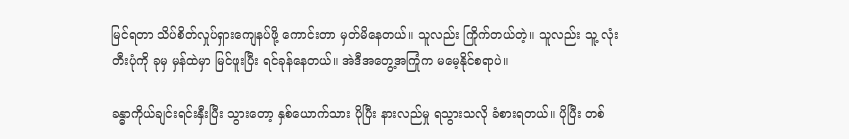မြင်ရတာ သိပ်စိတ်လှုပ်ရှားကျေနပ်ဖို့ ကောင်းတာ မှတ်မိနေတယ်။ သူလည်း ကြိုက်တယ်တဲ့။ သူလည်း သူ့ လုံးတီးပုံကို ခုမှ မှန်ထဲမှာ မြင်ဖူးပြီး ရင်ခုန်နေတယ်။ အဲဒီအတွေ့အကြုံက မမေ့နိုင်စရာပဲ။

ခန္ဓာကိုယ်ချင်းရင်းနှီးပြီး သွားတော့ နှစ်ယောက်သား ပိုပြီး နားလည်မှု ရသွားသလို ခံစားရတယ်။ ပိုပြီး တစ်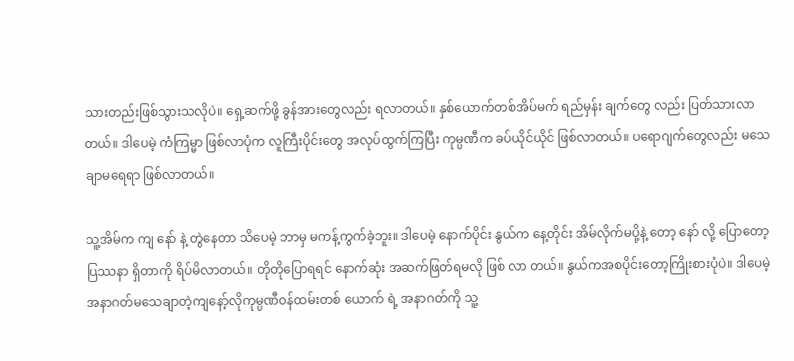သားတည်းဖြစ်သွားသလိုပဲ။ ရှေ့ဆက်ဖို့ ခွန်အားတွေလည်း ရလာတယ်။ နှစ်ယောက်တစ်အိပ်မက် ရည်မှန်း ချက်တွေ လည်း ပြတ်သားလာတယ်။ ဒါပေမဲ့ ကံကြမ္မာ ဖြစ်လာပုံက လူကြီးပိုင်းတွေ အလုပ်ထွက်ကြပြီး ကုမ္ပဏီက ခပ်ယိုင်ယိုင် ဖြစ်လာတယ်။ ပရောဂျက်တွေလည်း မသေချာမရေရာ ဖြစ်လာတယ်။

သူ့အိမ်က ကျ နော် နဲ့ တွဲနေတာ သိပေမဲ့ ဘာမှ မကန့်ကွက်ခဲ့ဘူး။ ဒါပေမဲ့ နောက်ပိုင်း နွယ်က နေ့တိုင်း အိမ်လိုက်မပို့နဲ့ တော့ နော် လို့ ပြောတော့ ပြဿနာ ရှိတာကို ရိပ်မိလာတယ်။ တိုတိုပြောရရင် နောက်ဆုံး အဆက်ဖြတ်ရမလို ဖြစ် လာ တယ်။ နွယ်ကအစပိုင်းတော့ကြိုးစားပုံပဲ။ ဒါပေမဲ့အနာဂတ်မသေချာတဲ့ကျနော့်လိုကုမ္ပဏီဝန်ထမ်းတစ် ယောက် ရဲ့ အနာဂတ်ကို သူ့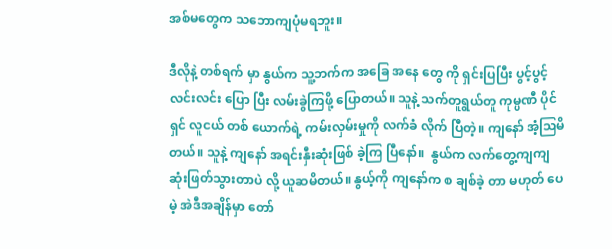အစ်မတွေက သဘောကျပုံမရဘူး။

ဒီလိုနဲ့ တစ်ရက် မှာ နွယ်က သူ့ဘက်က အခြေ အနေ တွေ ကို ရှင်းပြပြီး ပွင့်ပွင့်လင်းလင်း ပြော ပြီး လမ်းခွဲကြဖို့ ပြောတယ်။ သူနဲ့ သက်တူရွယ်တူ ကုမ္ပဏီ ပိုင်ရှင် လူငယ် တစ် ယောက်ရဲ့ ကမ်းလှမ်းမှုကို လက်ခံ လိုက် ပြီတဲ့။ ကျနော် အံ့ဩမိတယ်။ သူနဲ့ ကျနော် အရင်းနှီးဆုံးဖြစ် ခဲ့ကြ ပြီနော်။  နွယ်က လက်တွေ့ကျကျ ဆုံးဖြတ်သွားတာပဲ လို့ ယူဆမိတယ်။ နွယ့်ကို ကျနော်က စ ချစ်ခဲ့ တာ မဟုတ် ပေမဲ့ အဲဒီအချိန်မှာ တော်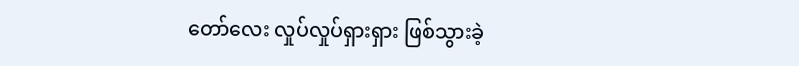တော်လေး လှုပ်လှုပ်ရှားရှား ဖြစ်သွားခဲ့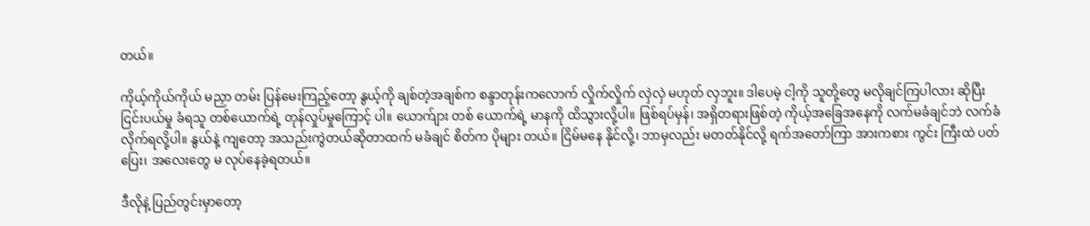တယ်။

ကိုယ့်ကိုယ်ကိုယ် မညှာ တမ်း ပြန်မေးကြည့်တော့ နွယ့်ကို ချစ်တဲ့အချစ်က စန္ဒာတုန်းကလောက် လှိုက်လှိုက် လှဲလှဲ မဟုတ် လှဘူး။ ဒါပေမဲ့ ငါ့ကို သူတို့တွေ မလိုချင်ကြပါလား ဆိုပြီး ငြင်းပယ်မှု ခံရသူ တစ်ယောက်ရဲ့ တုန်လှုပ်မှုကြောင့် ပါ။ ယောက်ျား တစ် ယောက်ရဲ့ မာနကို ထိသွားလို့ပါ။ ဖြစ်ရပ်မှန်၊ အရှိတရားဖြစ်တဲ့ ကိုယ့်အခြေအနေကို လက်မခံချင်ဘဲ လက်ခံလိုက်ရလို့ပါ။ နွယ်နဲ့ ကျတော့ အသည်းကွဲတယ်ဆိုတာထက် မခံချင် စိတ်က ပိုများ တယ်။ ငြိမ်မနေ နိုင်လို့၊ ဘာမှလည်း မတတ်နိုင်လို့ ရက်အတော်ကြာ အားကစား ကွင်း ကြီးထဲ ပတ်ပြေး၊ အလေးတွေ မ လုပ်နေခဲ့ရတယ်။

ဒီလိုနဲ့ ပြည်တွင်းမှာတော့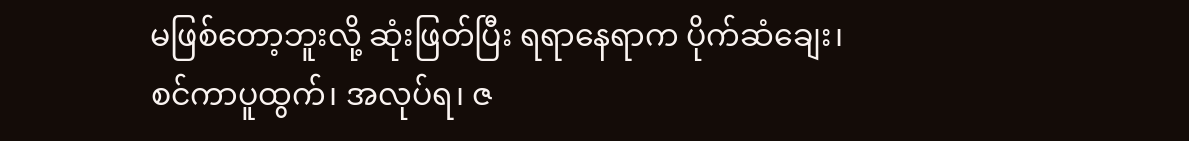မဖြစ်တော့ဘူးလို့ ဆုံးဖြတ်ပြီး ရရာနေရာက ပိုက်ဆံချေး၊ စင်ကာပူထွက်၊ အလုပ်ရ၊ ဇ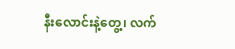နီးလောင်းနဲ့တွေ့၊ လက်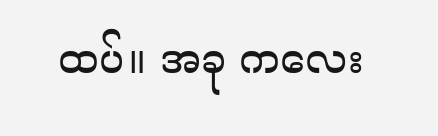ထပ်။ အခု ကလေး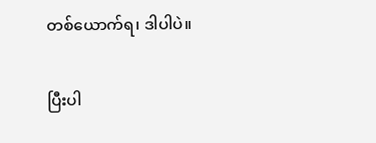တစ်ယောက်ရ၊ ဒါပါပဲ။


ပြီးပါ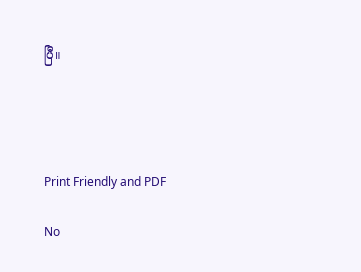ပြီ။




Print Friendly and PDF

No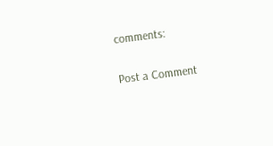comments:

Post a Comment